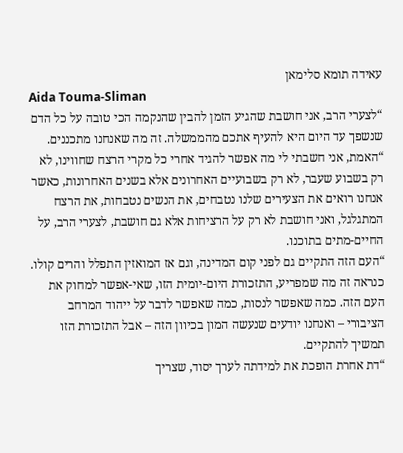עאידה תומא סלימאן
Aida Touma-Sliman
“לצערי הרב, אני חושבת שהגיע הזמן להבין שהנקמה הכי טובה על כל הדם שנשפך עד היום היא להעיף אתכם מהממשלה. זה מה שאנחנו מתכננים.
“האמת, אני חשבתי לי מה אפשר להגיד אחרי כל מקרי הרצח שחווינו, לא רק בשבוע שעבר, לא רק בשבועיים האחרונים אלא בשנים האחרונות, כאשר אנחנו רואים את הצעירים שלנו נטבחים, את הנשים נטבחות, את הרצח המתגלגל, ואני חושבת לא רק על הרציחות אלא גם חושבת, לצערי הרב, על החיים-מתים בתוכנו.
“העם הזה התקיים גם לפני קום המדינה, וגם אז המואזין התפלל והרים קולו. כנראה זה מה שמפריע, התזכורת היום-יומית הזו, שאי-אפשר למחוק את העם הזה. כמה שאפשר לנסות, כמה שאפשר לדבר על ייהוד המרחב הציבורי – ואנחנו יודעים שנעשה המון בכיוון הזה – אבל התזכורת הזו תמשיך להתקיים.
“דת אחרת הופכת את למידתה לערך יסוד, שצריך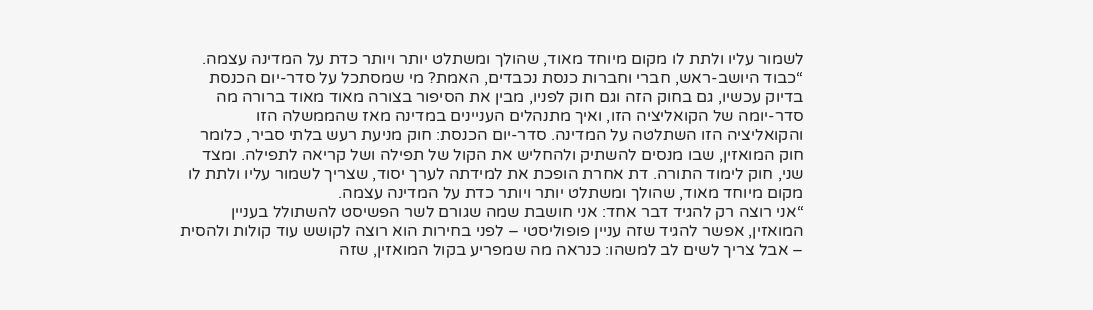לשמור עליו ולתת לו מקום מיוחד מאוד, שהולך ומשתלט יותר ויותר כדת על המדינה עצמה.
“כבוד היושב-ראש, חברי וחברות כנסת נכבדים, האמת? מי שמסתכל על סדר-יום הכנסת בדיוק עכשיו, גם בחוק הזה וגם חוק לפניו, מבין את הסיפור בצורה מאוד מאוד ברורה מה סדר-יומה של הקואליציה הזו, ואיך מתנהלים העניינים במדינה מאז שהממשלה הזו והקואליציה הזו השתלטה על המדינה. סדר-יום הכנסת: חוק מניעת רעש בלתי סביר, כלומר חוק המואזין, שבו מנסים להשתיק ולהחליש את הקול של תפילה ושל קריאה לתפילה. ומצד שני, חוק לימוד התורה. דת אחרת הופכת את למידתה לערך יסוד, שצריך לשמור עליו ולתת לו מקום מיוחד מאוד, שהולך ומשתלט יותר ויותר כדת על המדינה עצמה.
“אני רוצה רק להגיד דבר אחד: אני חושבת שמה שגורם לשר הפשיסט להשתולל בעניין המואזין, אפשר להגיד שזה עניין פופוליסטי – לפני בחירות הוא רוצה לקושש עוד קולות ולהסית – אבל צריך לשים לב למשהו: כנראה מה שמפריע בקול המואזין, שזה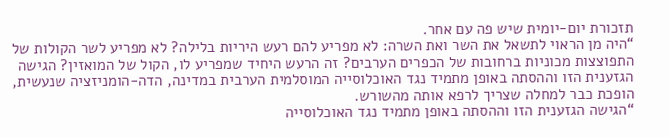תזכורת יום-יומית שיש פה עם אחר.
“היה מן הראוי לתשאל את השר ואת השרה: לא מפריע להם רעש היריות בלילה? לא מפריע לשר הקולות של התפוצצות מכוניות ברחובות של הכפרים הערבים? זה הרעש היחיד שמפריע לו, הקול של המואזין? הגישה הגזענית הזו וההסתה באופן מתמיד נגד האוכלוסייה המוסלמית הערבית במדינה, הדה-הומניזציה שנעשית, הופכת כבר למחלה שצריך לרפא אותה מהשורש.
“הגישה הגזענית הזו וההסתה באופן מתמיד נגד האוכלוסייה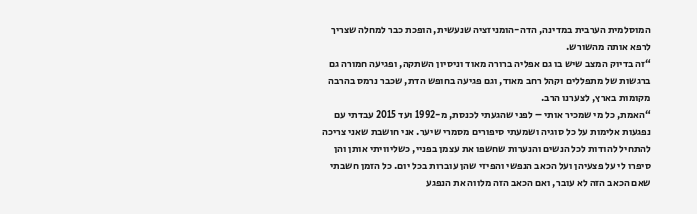המוסלמית הערבית במדינה, הדה-הומניזציה שנעשית, הופכת כבר למחלה שצריך לרפא אותה מהשורש.
“זה בדיוק המצב שיש בו גם אפליה ברורה מאוד וניסיון השתקה, ופגיעה חמורה גם ברגשות של מתפללים וקהל רחב מאוד, וגם פגיעה בחופש הדת, שכבר נרמס בהרבה מקומות בארץ, לצערנו הרב.
“האמת, כל מי שמכיר אותי – לפני שהגעתי לכנסת, מ-1992 ועד 2015 עבדתי עם נפגעות אלימות על כל סוגיה ושמעתי סיפורים מסמרי שיער. אני חושבת שאני צריכה להתחיל להודות לכל הנשים והנערות שחשפו את עצמן בפניי, כשליוויתי אותן והן סיפרו לי על פצעיהן ועל הכאב הנפשי והפיזי שהן עוברות בכל יום. כל הזמן חשבתי שאם הכאב הזה לא עובר, ואם הכאב הזה מלווה את הנפגע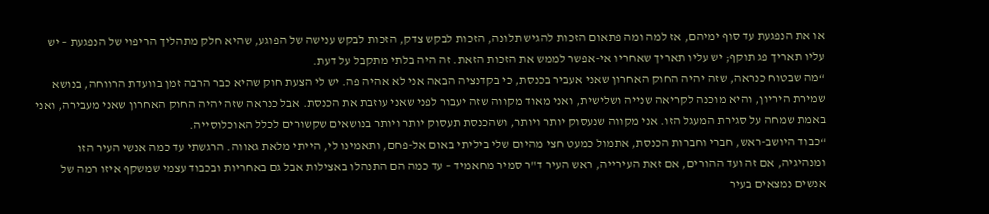או את הנפגעת עד סוף ימיהם, אז למה ומה פתאום הזכות להגיש תלונה, הזכות לבקש צדק, הזכות לבקש ענישה של הפוגע, שהיא חלק מתהליך הריפוי של הנפגעת – יש עליו תאריך פג תוקף; יש עליו תאריך שאחריו אי-אפשר לממש את הזכות הזאת. זה היה בלתי מתקבל על דעת.
“מה שבטוח כנראה, שזה יהיה החוק האחרון שאני אעביר בכנסת, כי בקדנציה הבאה אני לא אהיה פה. יש לי הצעת חוק שהיא כבר הרבה זמן בוועדת הרווחה, בנושא שמירת היריון, והיא מוכנה לקריאה שנייה ושלישית, ואני מאוד מקווה שזה יעבור לפני שאני עוזבת את הכנסת. אבל כנראה שזה יהיה החוק האחרון שאני מעבירה, ואני באמת שמחה על סגירת המעגל הזו. אני מקווה שנעסוק יותר ויותר, ושהכנסת תעסוק יותר ויותר בנושאים שקשורים לכלל האוכלוסייה.
“כבוד היושב-ראש, חברי וחברות הכנסת, אתמול כמעט חצי מהיום שלי ביליתי באום אל-פחם, ותאמינו לי, הייתי מלאת גאווה. הרגשתי עד כמה אנשי העיר הזו ומנהיגיה, אם זה ועד ההורים, אם זאת העירייה, ראש העיר ד"ר סמיר מחאמיד – עד כמה הם התנהלו באצילות אבל גם באחריות ובכבוד עצמי שמשקף איזו רמה של אנשים נמצאים בעיר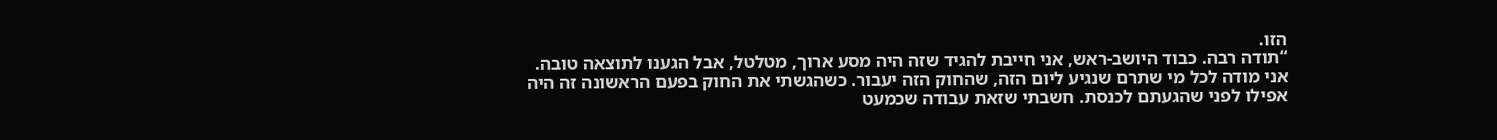הזו.
“תודה רבה. כבוד היושב-ראש, אני חייבת להגיד שזה היה מסע ארוך, מטלטל, אבל הגענו לתוצאה טובה. אני מודה לכל מי שתרם שנגיע ליום הזה, שהחוק הזה יעבור. כשהגשתי את החוק בפעם הראשונה זה היה אפילו לפני שהגעתם לכנסת. חשבתי שזאת עבודה שכמעט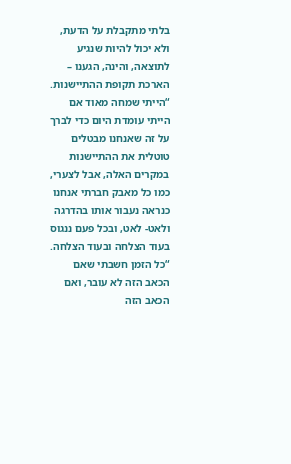בלתי מתקבלת על הדעת, ולא יכול להיות שנגיע לתוצאה, והינה, הגענו – הארכת תקופת ההתיישנות.
“הייתי שמחה מאוד אם הייתי עומדת היום כדי לברך על זה שאנחנו מבטלים טוטלית את ההתיישנות במקרים האלה, אבל לצערי, כמו כל מאבק חברתי אנחנו כנראה נעבור אותו בהדרגה ולאט- לאט, ובכל פעם ננגוס בעוד הצלחה ובעוד הצלחה.
“כל הזמן חשבתי שאם הכאב הזה לא עובר, ואם הכאב הזה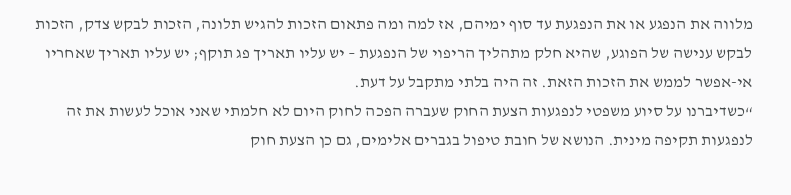מלווה את הנפגע או את הנפגעת עד סוף ימיהם, אז למה ומה פתאום הזכות להגיש תלונה, הזכות לבקש צדק, הזכות לבקש ענישה של הפוגע, שהיא חלק מתהליך הריפוי של הנפגעת – יש עליו תאריך פג תוקף; יש עליו תאריך שאחריו אי-אפשר לממש את הזכות הזאת. זה היה בלתי מתקבל על דעת.
“כשדיברנו על סיוע משפטי לנפגעות הצעת החוק שעברה הפכה לחוק היום לא חלמתי שאני אוכל לעשות את זה לנפגעות תקיפה מינית. הנושא של חובת טיפול בגברים אלימים, גם כן הצעת חוק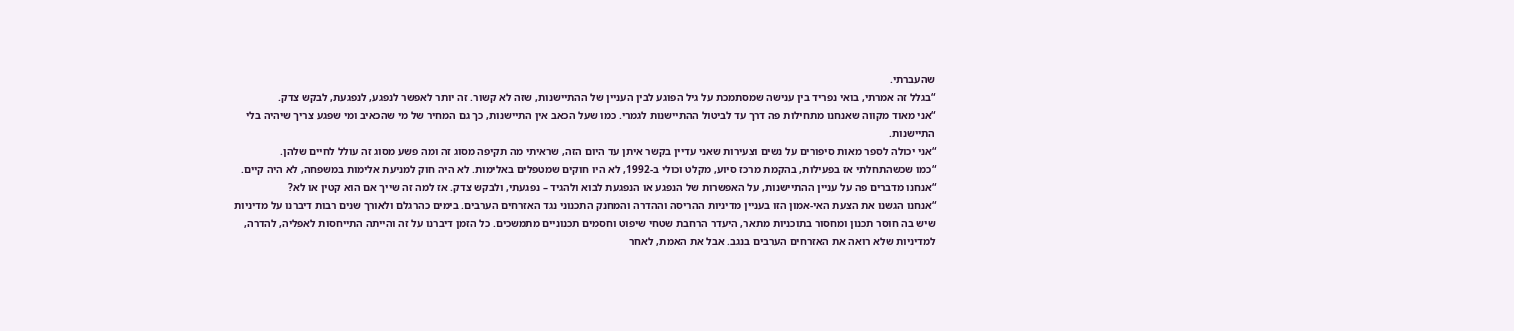שהעברתי.
“בגלל זה אמרתי, בואי נפריד בין ענישה שמסתמכת על גיל הפוגע לבין העניין של ההתיישנות, שזה לא קשור. זה יותר לאפשר לנפגע, לנפגעת, לבקש צדק.
“אני מאוד מקווה שאנחנו מתחילות פה דרך עד לביטול ההתיישנות לגמרי. כמו שעל הכאב אין התיישנות, כך גם המחיר של מי שהכאיב ומי שפגע צריך שיהיה בלי התיישנות.
“אני יכולה לספר מאות סיפורים על נשים וצעירות שאני עדיין בקשר איתן עד היום הזה, שראיתי מה תקיפה מסוג זה ומה פשע מסוג זה עולל לחיים שלהן.
“כמו שכשהתחלתי אז בפעילות, בהקמת מרכז סיוע, מקלט וכולי ב-1992, לא היו חוקים שמטפלים באלימות. לא היה חוק למניעת אלימות במשפחה, לא היה קיים.
“אנחנו מדברים פה על עניין ההתיישנות, על האפשרות של הנפגע או הנפגעת לבוא ולהגיד – נפגעתי, ולבקש צדק. אז למה זה שייך אם הוא קטין או לא?
“אנחנו הגשנו את הצעת האי-אמון הזו בעניין מדיניות ההריסה וההדרה והמחנק התכנוני נגד האזרחים הערבים. בימים כהרגלם ולאורך שנים רבות דיברנו על מדיניות שיש בה חוסר תכנון ומחסור בתוכניות מתאר, היעדר הרחבת שטחי שיפוט וחסמים תכנוניים מתמשכים. כל הזמן דיברנו על זה והייתה התייחסות לאפליה, להדרה, למדיניות שלא רואה את האזרחים הערבים בנגב. אבל את האמת, לאחר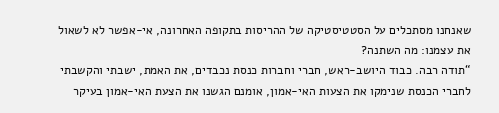שאנחנו מסתכלים על הסטטיסטיקה של ההריסות בתקופה האחרונה, אי-אפשר לא לשאול את עצמנו: מה השתנה?
“תודה רבה. כבוד היושב-ראש, חברי וחברות כנסת נכבדים, את האמת, ישבתי והקשבתי לחברי הכנסת שנימקו את הצעות האי-אמון, אומנם הגשנו את הצעת האי-אמון בעיקר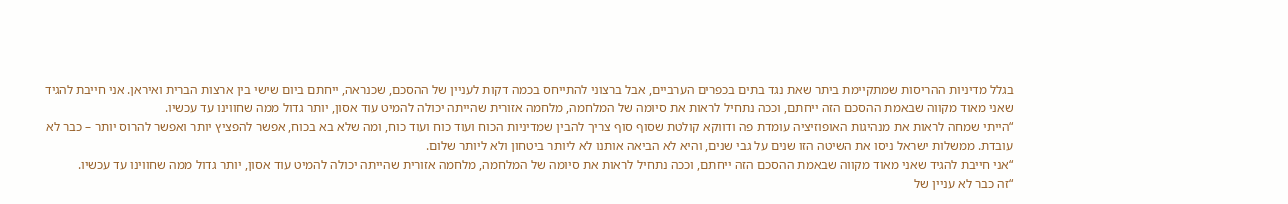בגלל מדיניות ההריסות שמתקיימת ביתר שאת נגד בתים בכפרים הערביים, אבל ברצוני להתייחס בכמה דקות לעניין של ההסכם, שכנראה, ייחתם ביום שישי בין ארצות הברית ואיראן. אני חייבת להגיד שאני מאוד מקווה שבאמת ההסכם הזה ייחתם, וככה נתחיל לראות את סיומה של המלחמה, מלחמה אזורית שהייתה יכולה להמיט עוד אסון, יותר גדול ממה שחווינו עד עכשיו.
“הייתי שמחה לראות את מנהיגות האופוזיציה עומדת פה ודווקא קולטת שסוף סוף צריך להבין שמדיניות הכוח ועוד כוח ועוד כוח, ומה שלא בא בכוח, אפשר להפציץ יותר ואפשר להרוס יותר – כבר לא עובדת. ממשלות ישראל ניסו את השיטה הזו שנים על גבי שנים, והיא לא הביאה אותנו לא ליותר ביטחון ולא ליותר שלום.
“אני חייבת להגיד שאני מאוד מקווה שבאמת ההסכם הזה ייחתם, וככה נתחיל לראות את סיומה של המלחמה, מלחמה אזורית שהייתה יכולה להמיט עוד אסון, יותר גדול ממה שחווינו עד עכשיו.
“זה כבר לא עניין של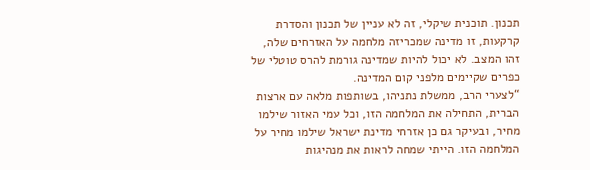תכנון. תוכנית שיקלי, זה לא עניין של תכנון והסדרת קרקעות, זו מדינה שמכריזה מלחמה על האזרחים שלה, זהו המצב. לא יכול להיות שמדינה גורמת להרס טוטלי של כפרים שקיימים מלפני קום המדינה.
“לצערי הרב, ממשלת נתניהו, בשותפות מלאה עם ארצות הברית, התחילה את המלחמה הזו, וכל עמי האזור שילמו מחיר, ובעיקר גם כן אזרחי מדינת ישראל שילמו מחיר על המלחמה הזו. הייתי שמחה לראות את מנהיגות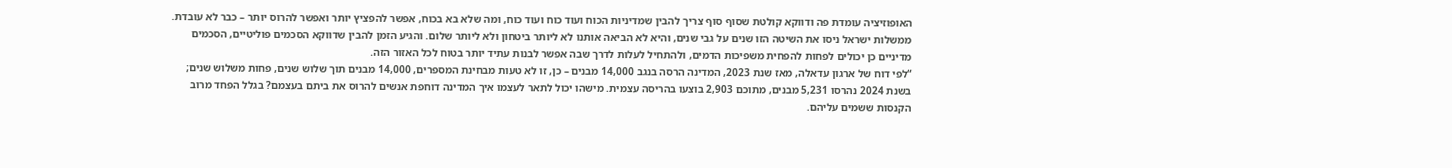האופוזיציה עומדת פה ודווקא קולטת שסוף סוף צריך להבין שמדיניות הכוח ועוד כוח ועוד כוח, ומה שלא בא בכוח, אפשר להפציץ יותר ואפשר להרוס יותר – כבר לא עובדת. ממשלות ישראל ניסו את השיטה הזו שנים על גבי שנים, והיא לא הביאה אותנו לא ליותר ביטחון ולא ליותר שלום. והגיע הזמן להבין שדווקא הסכמים פוליטיים, הסכמים מדיניים כן יכולים לפחות להפחית משפיכות הדמים, ולהתחיל לעלות לדרך שבה אפשר לבנות עתיד יותר בטוח לכל האזור הזה.
“לפי דוח של ארגון עדאלה, מאז שנת 2023, המדינה הרסה בנגב 14,000 מבנים – כן, זו לא טעות מבחינת המספרים, 14,000 מבנים תוך שלוש שנים, פחות משלוש שנים; בשנת 2024 נהרסו 5,231 מבנים, מתוכם 2,903 בוצעו בהריסה עצמית. מישהו יכול לתאר לעצמו איך המדינה דוחפת אנשים להרוס את ביתם בעצמם? בגלל הפחד מרוב הקנסות ששמים עליהם.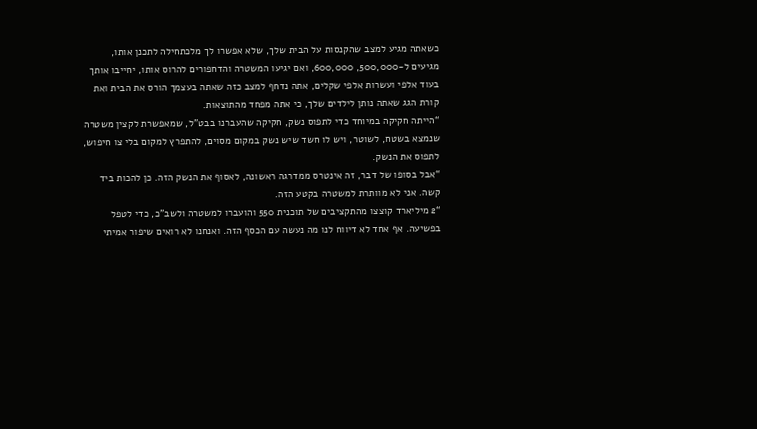כשאתה מגיע למצב שהקנסות על הבית שלך, שלא אפשרו לך מלכתחילה לתכנן אותו, מגיעים ל-500,000, 600,000, ואם יגיעו המשטרה והדחפורים להרוס אותו, יחייבו אותך בעוד אלפי ועשרות אלפי שקלים, אתה נדחף למצב כזה שאתה בעצמך הורס את הבית ואת קורת הגג שאתה נותן לילדים שלך, כי אתה מפחד מהתוצאות.
“הייתה חקיקה במיוחד כדי לתפוס נשק, חקיקה שהעברנו בבט"ל, שמאפשרת לקצין משטרה שנמצא בשטח, לשוטר, ויש לו חשד שיש נשק במקום מסוים, להתפרץ למקום בלי צו חיפוש, לתפוס את הנשק.
“אבל בסופו של דבר, זה אינטרס ממדרגה ראשונה, לאסוף את הנשק הזה. כן להכות ביד קשה. אני לא מוותרת למשטרה בקטע הזה.
“2 מיליארד קוצצו מהתקציבים של תוכנית 550 והועברו למשטרה ולשב"כ, כדי לטפל בפשיעה. אף אחד לא דיווח לנו מה נעשה עם הכסף הזה. ואנחנו לא רואים שיפור אמיתי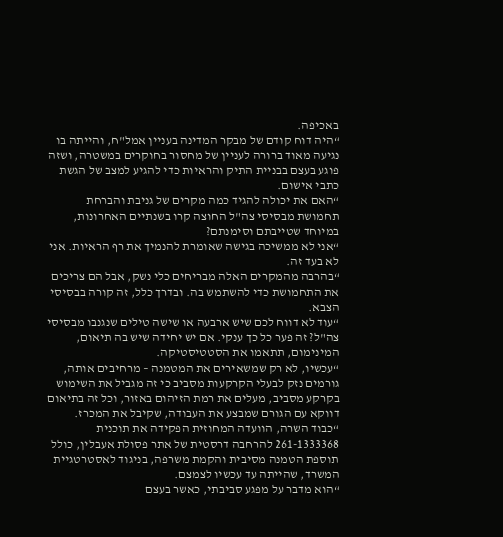באכיפה.
“היה דוח קודם של מבקר המדינה בעניין אמל"ח, והייתה בו נגיעה מאוד ברורה לעניין של מחסור בחוקרים במשטרה, ושזה פוגע בעצם בבניית התיק והראיות כדי להגיע למצב של הגשת כתבי אישום.
“האם את יכולה להגיד כמה מקרים של גניבת והברחת תחמושת מבסיסי צה"ל החוצה קרו בשנתיים האחרונות, במיוחד שטייבתם וסימנתם?
“אני לא ממשיכה בגישה שאומרת להנמיך את רף הראיות. אני לא בעד זה.
“בהרבה מהמקרים האלה מבריחים כלי נשק, אבל הם צריכים את התחמושת כדי להשתמש בה. ובדרך כלל, זה קורה בבסיסי הצבא.
“עוד לא דווח לכם שיש ארבעה או שישה טילים שנגנבו מבסיסי צה"ל? זה פער כל כך ענקי. אם יש יחידה שיש בה תיאום, המינימום, תתאמו את הסטטיסטיקה.
“עכשיו, לא רק שמשאירים את המטמנה – מרחיבים אותה, גורמים נזק לבעלי הקרקעות מסביב כי זה מגביל את השימוש בקרקע מסביב, מעלים את רמת הזיהום באזור, וכל זה בתיאום דווקא עם הגורם שמבצע את העבודה, שקיבל את המכרז.
“כבוד השרה, הוועדה המחוזית הפקידה את תוכנית 261-1333368 להרחבה דרסטית של אתר פסולת אעבלין, כולל תוספת הטמנה מסיבית והקמת משרפה, בניגוד לאסטרטגיית המשרד, שהייתה עד עכשיו לצמצם.
“הוא מדבר על מפגע סביבתי, כאשר בעצם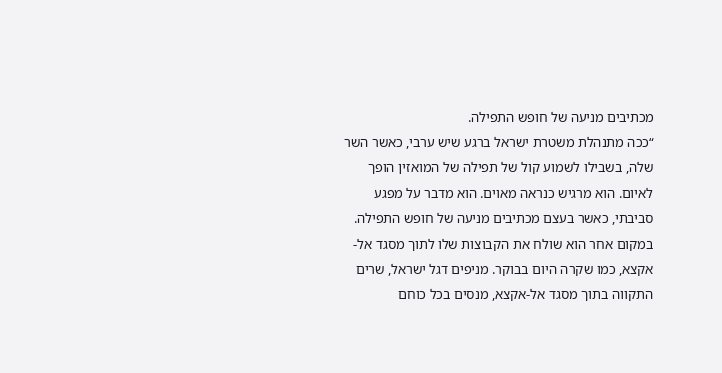מכתיבים מניעה של חופש התפילה.
“ככה מתנהלת משטרת ישראל ברגע שיש ערבי, כאשר השר שלה, בשבילו לשמוע קול של תפילה של המואזין הופך לאיום. הוא מרגיש כנראה מאוים. הוא מדבר על מפגע סביבתי, כאשר בעצם מכתיבים מניעה של חופש התפילה. במקום אחר הוא שולח את הקבוצות שלו לתוך מסגד אל- אקצא, כמו שקרה היום בבוקר. מניפים דגל ישראל, שרים התקווה בתוך מסגד אל-אקצא, מנסים בכל כוחם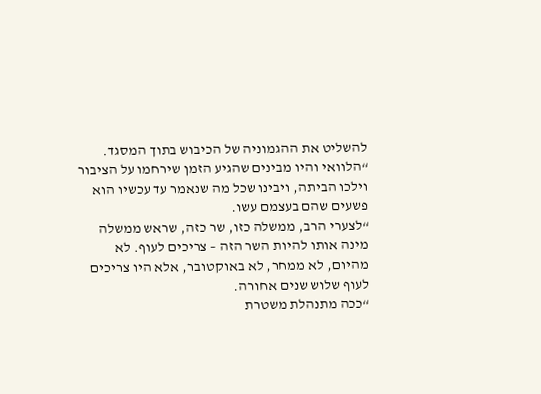להשליט את ההגמוניה של הכיבוש בתוך המסגד.
“הלוואי והיו מבינים שהגיע הזמן שירחמו על הציבור וילכו הביתה, ויבינו שכל מה שנאמר עד עכשיו הוא פשעים שהם בעצמם עשו.
“לצערי הרב, ממשלה כזו, שר כזה, שראש ממשלה מינה אותו להיות השר הזה – צריכים לעוף. לא מהיום, לא ממחר, לא באוקטובר, אלא היו צריכים לעוף שלוש שנים אחורה.
“ככה מתנהלת משטרת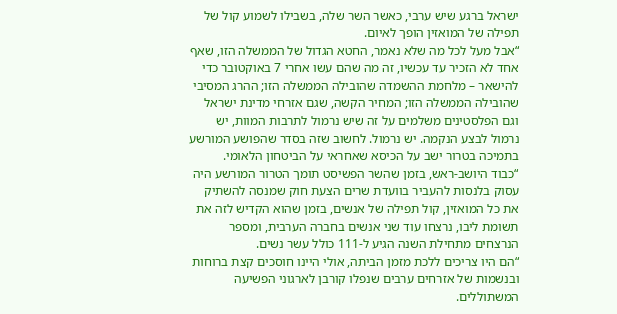ישראל ברגע שיש ערבי, כאשר השר שלה, בשבילו לשמוע קול של תפילה של המואזין הופך לאיום.
“אבל מעל לכל מה שלא נאמר, החטא הגדול של הממשלה הזו, שאף אחד לא הזכיר עד עכשיו, זה מה שהם עשו אחרי 7 באוקטובר כדי להישאר – מלחמת ההשמדה שהובילה הממשלה הזו; ההרג המסיבי שהובילה הממשלה הזו; המחיר הקשה, שגם אזרחי מדינת ישראל וגם הפלסטינים משלמים על זה שיש נרמול לתרבות המוות, יש נרמול לבצע הנקמה. יש נרמול. לחשוב שזה בסדר שהפושע המורשע בתמיכה בטרור ישב על הכיסא שאחראי על הביטחון הלאומי.
“כבוד היושב-ראש, בזמן שהשר הפשיסט תומך הטרור המורשע היה עסוק בלנסות להעביר בוועדת שרים הצעת חוק שמנסה להשתיק את כל המואזין, קול תפילה של אנשים, בזמן שהוא הקדיש לזה את תשומת ליבו, נרצחו עוד שני אנשים בחברה הערבית, ומספר הנרצחים מתחילת השנה הגיע ל-111 כולל עשר נשים.
“הם היו צריכים ללכת מזמן הביתה, אולי היינו חוסכים קצת ברוחות ובנשמות של אזרחים ערבים שנפלו קורבן לארגוני הפשיעה המשתוללים.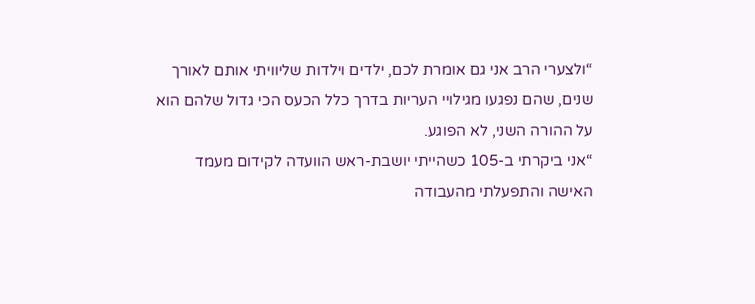“ולצערי הרב אני גם אומרת לכם, ילדים וילדות שליוויתי אותם לאורך שנים, שהם נפגעו מגילויי העריות בדרך כלל הכעס הכי גדול שלהם הוא על ההורה השני, לא הפוגע.
“אני ביקרתי ב-105 כשהייתי יושבת-ראש הוועדה לקידום מעמד האישה והתפעלתי מהעבודה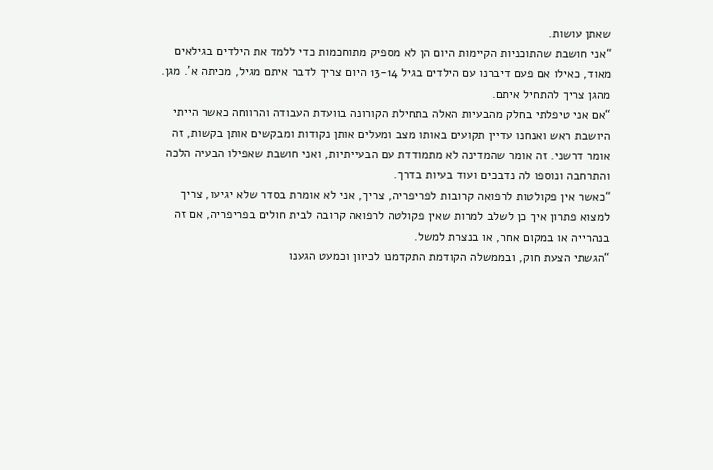שאתן עושות.
“אני חושבת שהתוכניות הקיימות היום הן לא מספיק מתוחכמות כדי ללמד את הילדים בגילאים מאוד, כאילו אם פעם דיברנו עם הילדים בגיל 13-14 היום צריך לדבר איתם מגיל, מכיתה א'. מגן. מהגן צריך להתחיל איתם.
“אם אני טיפלתי בחלק מהבעיות האלה בתחילת הקורונה בוועדת העבודה והרווחה כאשר הייתי היושבת ראש ואנחנו עדיין תקועים באותו מצב ומעלים אותן נקודות ומבקשים אותן בקשות, זה אומר דרשני. זה אומר שהמדינה לא מתמודדת עם הבעייתיות, ואני חושבת שאפילו הבעיה הלכה והתרחבה ונוספו לה נדבכים ועוד בעיות בדרך.
“כאשר אין פקולטות לרפואה קרובות לפריפריה, צריך, אני לא אומרת בסדר שלא יגיעו, צריך למצוא פתרון איך כן לשלב למרות שאין פקולטה לרפואה קרובה לבית חולים בפריפריה, אם זה בנהרייה או במקום אחר, או בנצרת למשל.
“הגשתי הצעת חוק, ובממשלה הקודמת התקדמנו לכיוון וכמעט הגענו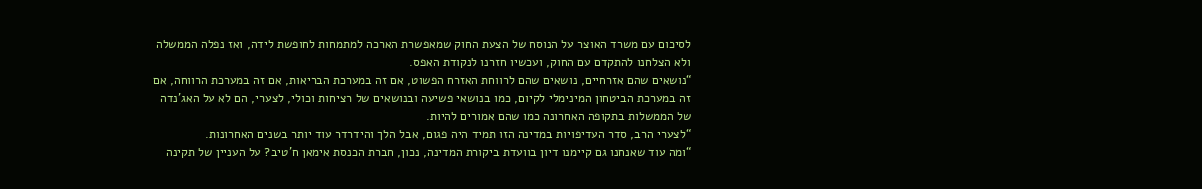לסיכום עם משרד האוצר על הנוסח של הצעת החוק שמאפשרת הארכה למתמחות לחופשת לידה, ואז נפלה הממשלה ולא הצלחנו להתקדם עם החוק, ועכשיו חזרנו לנקודת האפס.
“נושאים שהם אזרחיים, נושאים שהם לרווחת האזרח הפשוט, אם זה במערכת הבריאות, אם זה במערכת הרווחה, אם זה במערכת הביטחון המינימלי לקיום, כמו בנושאי פשיעה ובנושאים של רציחות וכולי, לצערי, הם לא על האג'נדה של הממשלות בתקופה האחרונה כמו שהם אמורים להיות.
“לצערי הרב, סדר העדיפויות במדינה הזו תמיד היה פגום, אבל הלך והידרדר עוד יותר בשנים האחרונות.
“ומה עוד שאנחנו גם קיימנו דיון בוועדת ביקורת המדינה, נכון, חברת הכנסת אימאן ח'טיב? על העניין של תקינה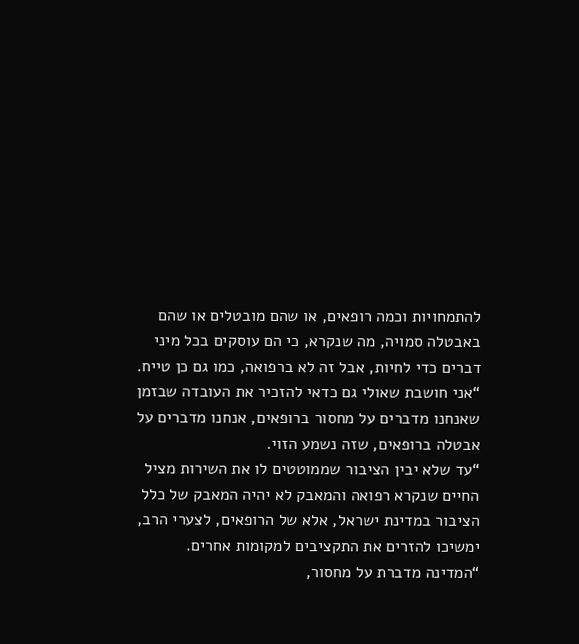להתמחויות וכמה רופאים, או שהם מובטלים או שהם באבטלה סמויה, מה שנקרא, כי הם עוסקים בכל מיני דברים כדי לחיות, אבל זה לא ברפואה, כמו גם כן טייח.
“אני חושבת שאולי גם כדאי להזכיר את העובדה שבזמן שאנחנו מדברים על מחסור ברופאים, אנחנו מדברים על אבטלה ברופאים, שזה נשמע הזוי.
“עד שלא יבין הציבור שממוטטים לו את השירות מציל החיים שנקרא רפואה והמאבק לא יהיה המאבק של כלל הציבור במדינת ישראל, אלא של הרופאים, לצערי הרב, ימשיכו להזרים את התקציבים למקומות אחרים.
“המדינה מדברת על מחסור,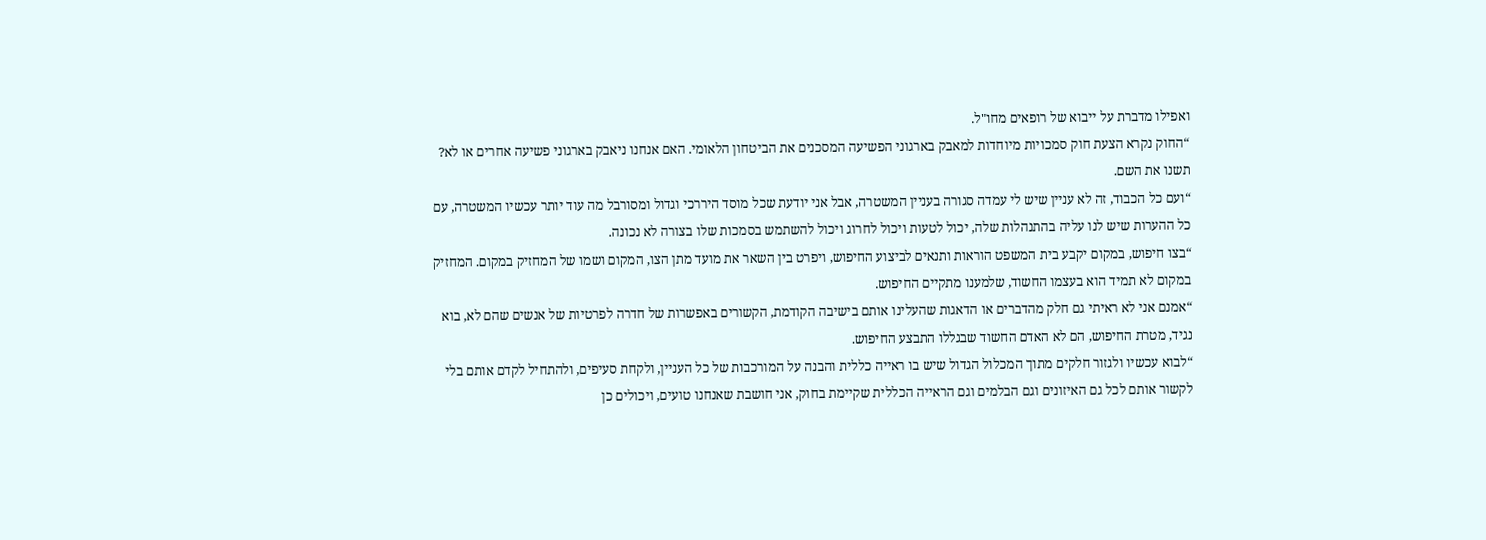ואפילו מדברת על ייבוא של רופאים מחו"ל.
“החוק נקרא הצעת חוק סמכויות מיוחדות למאבק בארגוני הפשיעה המסכנים את הביטחון הלאומי. האם אנחנו ניאבק בארגוני פשיעה אחרים או לא? תשנו את השם.
“ועם כל הכבוד, זה לא עניין שיש לי עמדה סגורה בעניין המשטרה, אבל אני יודעת שכל מוסד היררכי וגדול ומסורבל מה עוד יותר עכשיו המשטרה, עם כל ההערות שיש לנו עליה בהתנהלות שלה, יכול לטעות ויכול לחרוג ויכול להשתמש בסמכות שלו בצורה לא נכונה.
“בצו חיפוש, במקום יקבע בית המשפט הוראות ותנאים לביצוע החיפוש, ויפרט בין השאר את מועד מתן הצו, המקום ושמו של המחזיק במקום. המחזיק במקום לא תמיד הוא בעצמו החשוד, שלמענו מתקיים החיפוש.
“אמנם אני לא ראיתי גם חלק מהדברים או הדאגות שהעלינו אותם בישיבה הקודמת, הקשורים באפשרות של חדרה לפרטיות של אנשים שהם לא, בוא נגיד, מטרת החיפוש, הם לא האדם החשוד שבגללו התבצע החיפוש.
“לבוא עכשיו ולגזור חלקים מתוך המכלול הגדול שיש בו ראייה כללית והבנה על המורכבות של כל העניין, ולקחת סעיפים, ולהתחיל לקדם אותם בלי לקשור אותם לכל גם האיזונים וגם הבלמים וגם הראייה הכללית שקיימת בחוק, אני חושבת שאנחנו טועים, ויכולים כן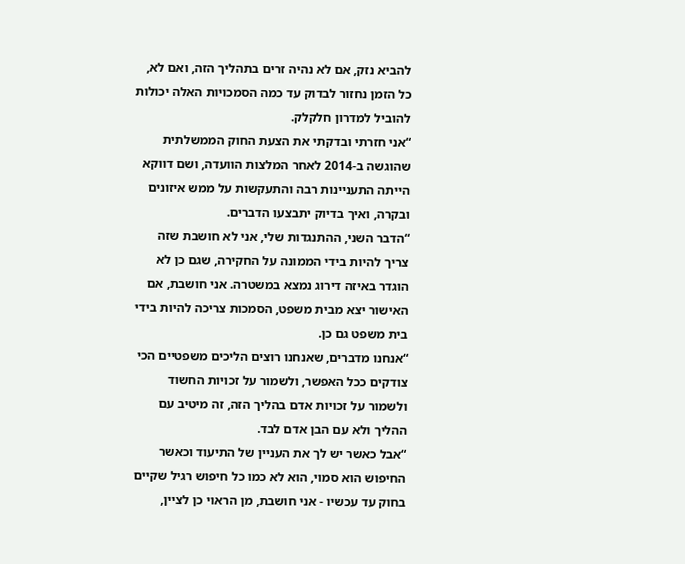להביא נזק, אם לא נהיה זרים בתהליך הזה, ואם לא, כל הזמן נחזור לבדוק עד כמה הסמכויות האלה יכולות להוביל למדרון חלקלק.
“אני חזרתי ובדקתי את הצעת החוק הממשלתית שהוגשה ב-2014 לאחר המלצות הוועדה, ושם דווקא הייתה התעניינות רבה והתעקשות על ממש איזונים ובקרה, ואיך בדיוק יתבצעו הדברים.
“הדבר השני, ההתנגדות שלי, אני לא חושבת שזה צריך להיות בידי הממונה על החקירה, שגם כן לא הוגדר באיזה דירוג נמצא במשטרה. אני חושבת, אם האישור יצא מבית משפט, הסמכות צריכה להיות בידי בית משפט גם כן.
“אנחנו מדברים, שאנחנו רוצים הליכים משפטיים הכי צודקים ככל האפשר, ולשמור על זכויות החשוד ולשמור על זכויות אדם בהליך הזה, זה מיטיב עם ההליך ולא עם הבן אדם לבד.
“אבל כאשר יש לך את העניין של התיעוד וכאשר החיפוש הוא סמוי, הוא לא כמו כל חיפוש רגיל שקיים בחוק עד עכשיו - אני חושבת, מן הראוי כן לציין,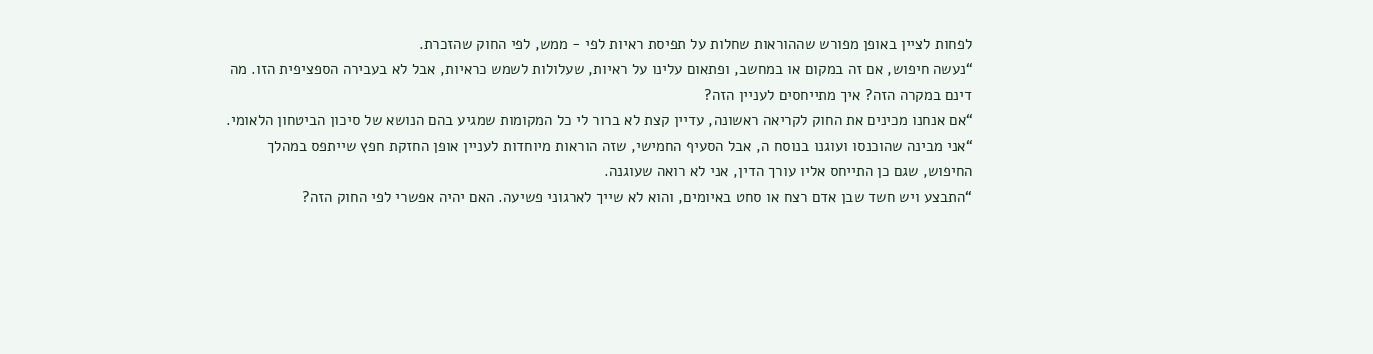לפחות לציין באופן מפורש שההוראות שחלות על תפיסת ראיות לפי - ממש, לפי החוק שהזכרת.
“נעשה חיפוש, אם זה במקום או במחשב, ופתאום עלינו על ראיות, שעלולות לשמש כראיות, אבל לא בעבירה הספציפית הזו. מה דינם במקרה הזה? איך מתייחסים לעניין הזה?
“אם אנחנו מכינים את החוק לקריאה ראשונה, עדיין קצת לא ברור לי כל המקומות שמגיע בהם הנושא של סיכון הביטחון הלאומי.
“אני מבינה שהוכנסו ועוגנו בנוסח ה, אבל הסעיף החמישי, שזה הוראות מיוחדות לעניין אופן החזקת חפץ שייתפס במהלך החיפוש, שגם כן התייחס אליו עורך הדין, אני לא רואה שעוגנה.
“התבצע ויש חשד שבן אדם רצח או סחט באיומים, והוא לא שייך לארגוני פשיעה. האם יהיה אפשרי לפי החוק הזה?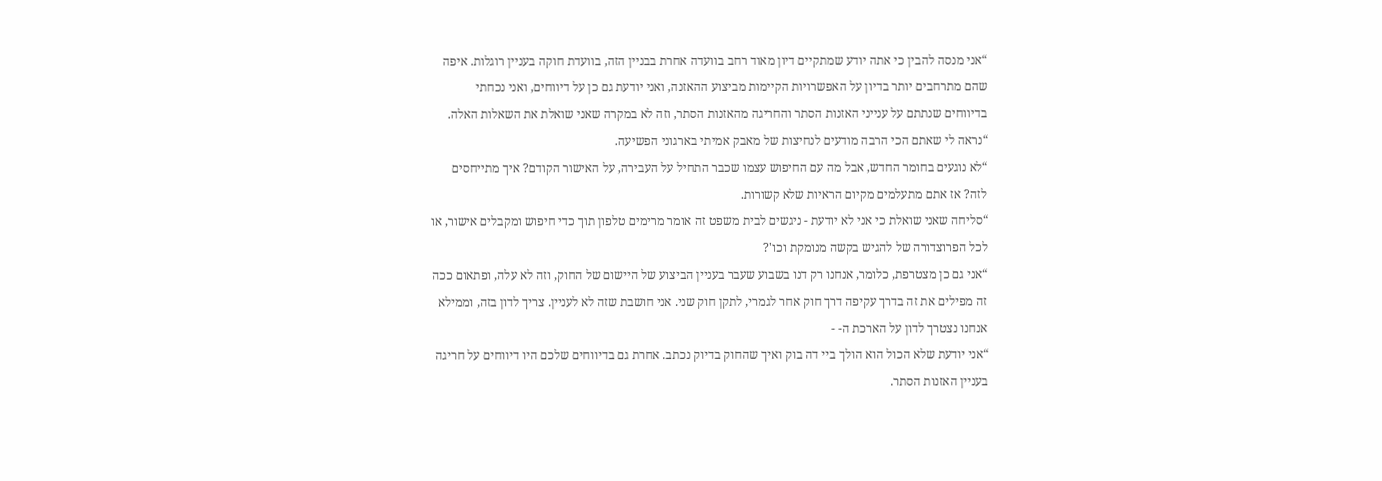“אני מנסה להבין כי אתה יודע שמתקיים דיון מאוד רחב בוועדה אחרת בבניין הזה, בוועדת חוקה בעניין רוגלות. איפה שהם מתרחבים יותר בדיון על האפשרויות הקיימות מביצוע ההאזנה, ואני יודעת גם כן על דיווחים, ואני נכחתי בדיווחים שנתתם על ענייני האזנות הסתר והחריגה מהאזנות הסתר, וזה לא במקרה שאני שואלת את השאלות האלה.
“נראה לי שאתם הכי הרבה מודעים לנחיצות של מאבק אמיתי בארגוני הפשיעה.
“לא נוגעים בחומר החדש, אבל מה עם החיפוש עצמו שכבר התחיל על העבירה, על האישור הקודם? איך מתייחסים לזה? אז אתם מתעלמים מקיום הראיות שלא קשורות.
“סליחה שאני שואלת כי אני לא יודעת - ניגשים לבית משפט זה אומר מרימים טלפון תוך כדי חיפוש ומקבלים אישור, או לכל הפרוצדורה של להגיש בקשה מנומקת וכו'?
“אני גם כן מצטרפת, כלומר, אנחנו רק דנו בשבוע שעבר בעניין הביצוע של היישום של החוק, וזה לא עלה, ופתאום ככה זה מפילים את זה בדרך עקיפה דרך חוק אחר לגמרי, לתקן חוק שני. אני חושבת שזה לא לעניין. צריך לדון בזה, וממילא אנחנו נצטרך לדון על הארכת ה- -
“אני יודעת שלא הכול הוא הולך ביי דה בוק ואיך שהחוק בדיוק נכתב. אחרת גם בדיווחים שלכם היו דיווחים על חריגה בעניין האזנות הסתר.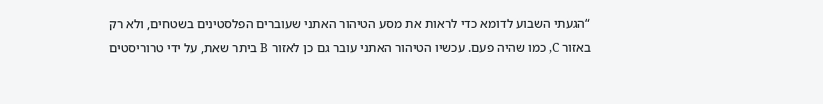“הגעתי השבוע לדומא כדי לראות את מסע הטיהור האתני שעוברים הפלסטינים בשטחים, ולא רק באזור C, כמו שהיה פעם. עכשיו הטיהור האתני עובר גם כן לאזור B ביתר שאת, על ידי טרוריסטים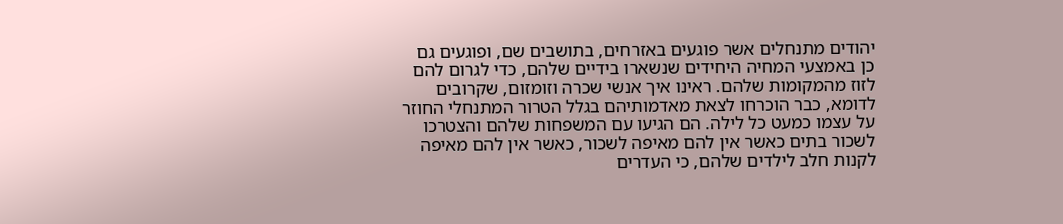יהודים מתנחלים אשר פוגעים באזרחים, בתושבים שם, ופוגעים גם כן באמצעי המחיה היחידים שנשארו בידיים שלהם, כדי לגרום להם לזוז מהמקומות שלהם. ראינו איך אנשי שכרה וזומזום, שקרובים לדומא, כבר הוכרחו לצאת מאדמותיהם בגלל הטרור המתנחלי החוזר על עצמו כמעט כל לילה. הם הגיעו עם המשפחות שלהם והצטרכו לשכור בתים כאשר אין להם מאיפה לשכור, כאשר אין להם מאיפה לקנות חלב לילדים שלהם, כי העדרים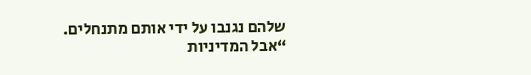שלהם נגנבו על ידי אותם מתנחלים.
“אבל המדיניות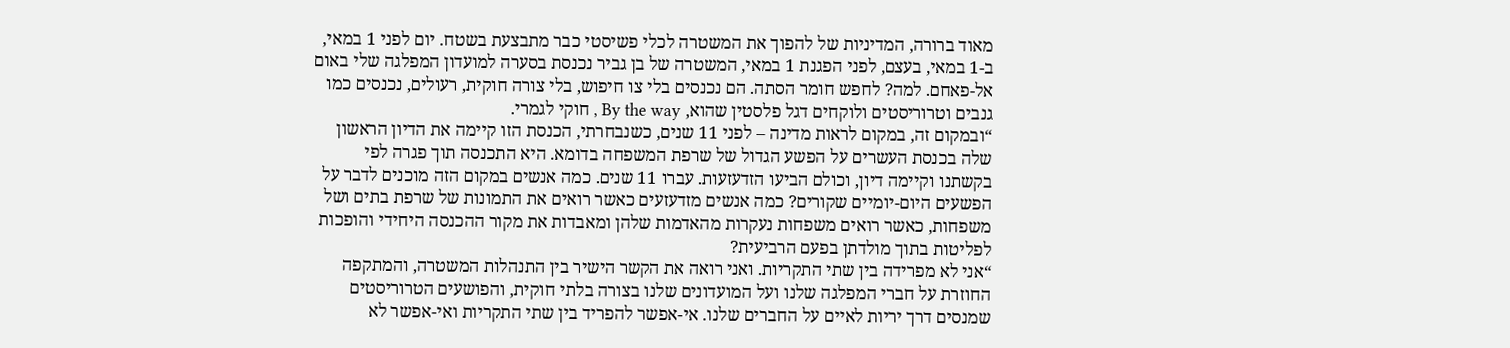מאוד ברורה, המדיניות של להפוך את המשטרה לכלי פשיסטי כבר מתבצעת בשטח. יום לפני 1 במאי, ב-1 במאי, בעצם, לפני הפגנת 1 במאי, המשטרה של בן גביר נכנסת בסערה למועדון המפלגה שלי באום אל-פאחם. למה? לחפש חומר הסתה. הם נכנסים בלי צו חיפוש, בלי צורה חוקית, רעולים, נכנסים כמו גנבים וטרוריסטים ולוקחים דגל פלסטין שהוא, By the way , חוקי לגמרי.
“ובמקום זה, במקום לראות מדינה – לפני 11 שנים, כשנבחרתי, הכנסת הזו קיימה את הדיון הראשון שלה בכנסת העשרים על הפשע הגדול של שרפת המשפחה בדומא. היא התכנסה תוך פגרה לפי בקשתנו וקיימה דיון, וכולם הביעו הזדעזעות. עברו 11 שנים. כמה אנשים במקום הזה מוכנים לדבר על הפשעים היום-יומיים שקורים? כמה אנשים מזדעזעים כאשר רואים את התמונות של שרפת בתים ושל משפחות, כאשר רואים משפחות נעקרות מהאדמות שלהן ומאבדות את מקור ההכנסה היחידי והופכות לפליטות בתוך מולדתן בפעם הרביעית?
“אני לא מפרידה בין שתי התקריות. ואני רואה את הקשר הישיר בין התנהלות המשטרה, והמתקפה החוזרת על חברי המפלגה שלנו ועל המועדונים שלנו בצורה בלתי חוקית, והפושעים הטרוריסטים שמנסים דרך יריות לאיים על החברים שלנו. אי-אפשר להפריד בין שתי התקריות ואי-אפשר לא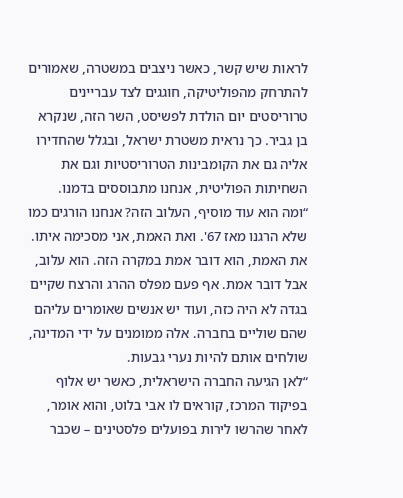לראות שיש קשר, כאשר ניצבים במשטרה, שאמורים להתרחק מהפוליטיקה, חוגגים לצד עבריינים טרוריסטים יום הולדת לפשיסט, השר הזה, שנקרא בן גביר. כך נראית משטרת ישראל, ובגלל שהחדירו אליה גם את הקומבינות הטרוריסטיות וגם את השחיתות הפוליטית, אנחנו מתבוססים בדמנו.
“ומה הוא עוד מוסיף, העלוב הזה? אנחנו הורגים כמו שלא הרגנו מאז 67'. ואת האמת, אני מסכימה איתו. את האמת, הוא דובר אמת במקרה הזה. הוא עלוב, אבל דובר אמת. אף פעם מפלס ההרג והרצח שקיים בגדה לא היה כזה, ועוד יש אנשים שאומרים עליהם שהם שוליים בחברה. אלה ממומנים על ידי המדינה, שולחים אותם להיות נערי גבעות.
“לאן הגיעה החברה הישראלית, כאשר יש אלוף בפיקוד המרכז, קוראים לו אבי בלוט, והוא אומר, לאחר שהרשו לירות בפועלים פלסטינים – שכבר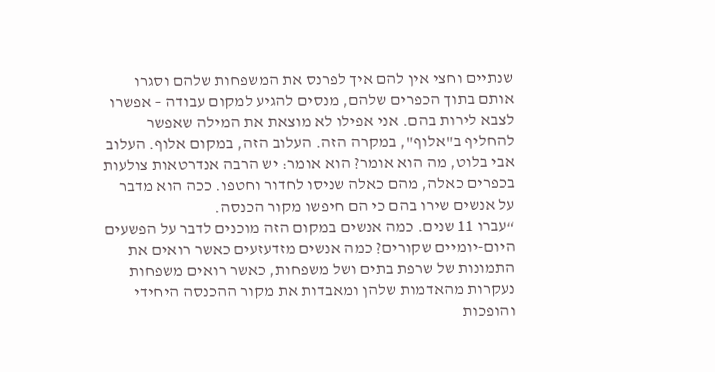שנתיים וחצי אין להם איך לפרנס את המשפחות שלהם וסגרו אותם בתוך הכפרים שלהם, מנסים להגיע למקום עבודה – אפשרו לצבא לירות בהם. אני אפילו לא מוצאת את המילה שאפשר להחליף ב"אלוף", במקרה הזה. העלוב הזה, במקום אלוף. העלוב אבי בלוט, מה הוא אומר? הוא אומר: יש הרבה אנדרטאות צולעות בכפרים כאלה, מהם כאלה שניסו לחדור וחטפו. ככה הוא מדבר על אנשים שירו בהם כי הם חיפשו מקור הכנסה.
“עברו 11 שנים. כמה אנשים במקום הזה מוכנים לדבר על הפשעים היום-יומיים שקורים? כמה אנשים מזדעזעים כאשר רואים את התמונות של שרפת בתים ושל משפחות, כאשר רואים משפחות נעקרות מהאדמות שלהן ומאבדות את מקור ההכנסה היחידי והופכות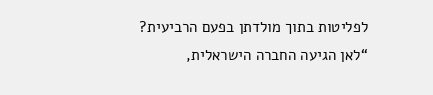לפליטות בתוך מולדתן בפעם הרביעית?
“לאן הגיעה החברה הישראלית,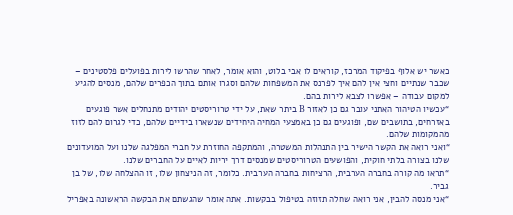כאשר יש אלוף בפיקוד המרכז, קוראים לו אבי בלוט, והוא אומר, לאחר שהרשו לירות בפועלים פלסטינים – שכבר שנתיים וחצי אין להם איך לפרנס את המשפחות שלהם וסגרו אותם בתוך הכפרים שלהם, מנסים להגיע למקום עבודה – אפשרו לצבא לירות בהם.
“עכשיו הטיהור האתני עובר גם כן לאזור B ביתר שאת, על ידי טרוריסטים יהודים מתנחלים אשר פוגעים באזרחים, בתושבים שם, ופוגעים גם כן באמצעי המחיה היחידים שנשארו בידיים שלהם, כדי לגרום להם לזוז מהמקומות שלהם.
“ואני רואה את הקשר הישיר בין התנהלות המשטרה, והמתקפה החוזרת על חברי המפלגה שלנו ועל המועדונים שלנו בצורה בלתי חוקית, והפושעים הטרוריסטים שמנסים דרך יריות לאיים על החברים שלנו.
“תראו מה קורה בחברה הערבית, הרציחות בחברה הערבית. כלומר, זה הניצחון שלו, זו ההצלחה שלו, של בן גביר.
“אני מנסה להבין, אני רואה שחלה תזוזה בטיפול בבקשות. אתה אומר שהגשתם את הבקשה הראשונה באפריל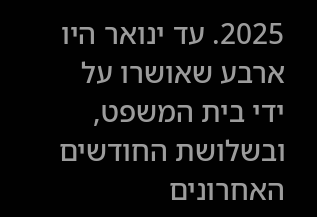2025. עד ינואר היו ארבע שאושרו על ידי בית המשפט, ובשלושת החודשים האחרונים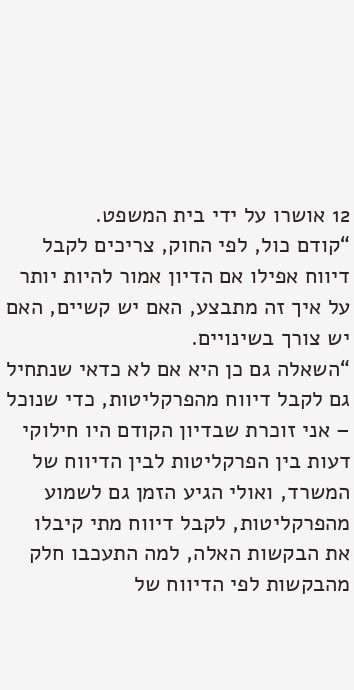12 אושרו על ידי בית המשפט.
“קודם כול, לפי החוק, צריכים לקבל דיווח אפילו אם הדיון אמור להיות יותר על איך זה מתבצע, האם יש קשיים, האם יש צורך בשינויים.
“השאלה גם כן היא אם לא כדאי שנתחיל גם לקבל דיווח מהפרקליטות, כדי שנוכל – אני זוכרת שבדיון הקודם היו חילוקי דעות בין הפרקליטות לבין הדיווח של המשרד, ואולי הגיע הזמן גם לשמוע מהפרקליטות, לקבל דיווח מתי קיבלו את הבקשות האלה, למה התעכבו חלק מהבקשות לפי הדיווח של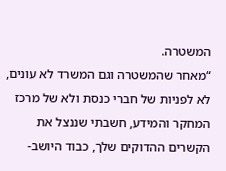המשטרה.
“מאחר שהמשטרה וגם המשרד לא עונים, לא לפניות של חברי כנסת ולא של מרכז המחקר והמידע, חשבתי שננצל את הקשרים ההדוקים שלך, כבוד היושב-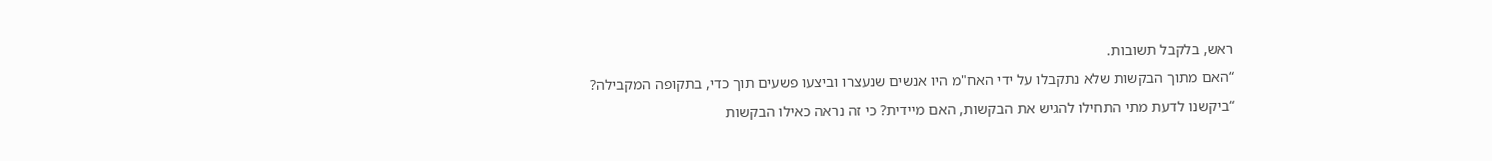ראש, בלקבל תשובות.
“האם מתוך הבקשות שלא נתקבלו על ידי האח"מ היו אנשים שנעצרו וביצעו פשעים תוך כדי, בתקופה המקבילה?
“ביקשנו לדעת מתי התחילו להגיש את הבקשות, האם מיידית? כי זה נראה כאילו הבקשות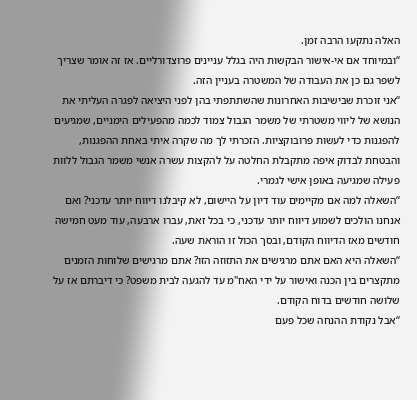האלה נתקעו הרבה זמן.
“ובמיוחד אם אי-אישור הבקשות היה בגלל עניינים פרוצדורליים. אז זה אומר שצריך לשפר גם כן את העבודה של המשטרה בעניין הזה.
“אני זוכרת שבישיבות האחרונות שהשתתפתי בהן לפני היציאה לפגרה העליתי את הנושא של ליווי משטרתי של משמר הגבול צמוד לכמה מהפעילים הימניים, שמגיעים להפגנות כדי לעשות פרובוקציות. הזכרתי לך מה שקרה איתי באחת ההפגנות, והבטחת לבדוק איפה מתקבלת החלטה על להקצות עשרה אנשי משמר הגבול ללוות פעילה שמגיעה באופן אישי לגמרי.
“השאלה למה אם מקיימים עוד דיון על היישום, לא קיבלנו דיווח יותר עדכני? ואם אנחנו הולכים לשמוע דיווח יותר עדכני, כי בכל זאת, עברו ארבעה, עוד מעט חמישה חודשים מאז הדיווח הקודם, ובסך הכול זו הוראת שעה.
“השאלה היא האם אתם מרגישים את התזוזה הזו? אתם מרגישים שלוחות הזמנים מתקצרים בין הכנה ואישור על ידי האח"מ עד להגעה לבית משפט? כי דיברתם אז על שלושה חודשים בדוח הקודם.
“אבל נקודת ההנחה שכל פעם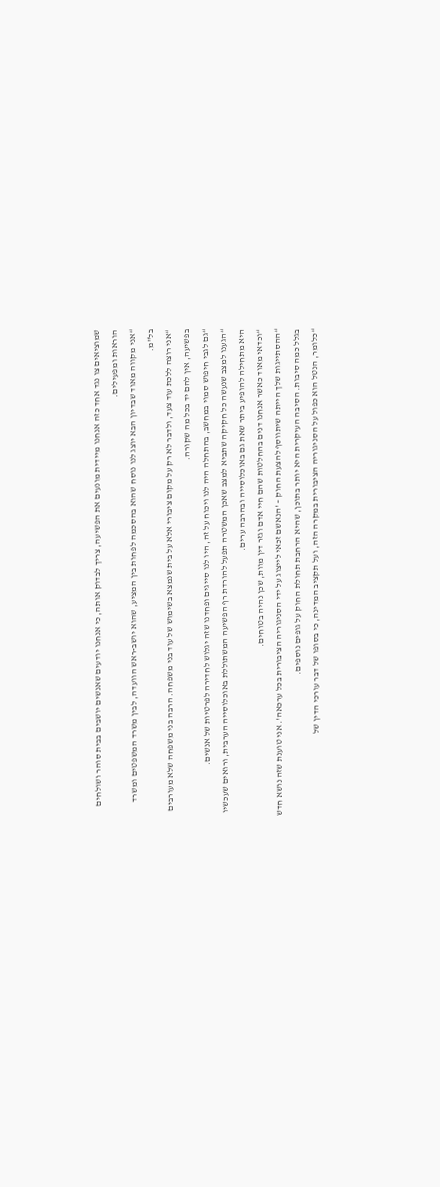שמוציאים צו נגד אחד כזה אנחנו מיידית מונעים את הפשיעה, צריך לבדוק אותה, כי אנחנו יודעים שאנשים יושבים בבית סוהר ושולחים הוראות ומפעילים.
“אני מקווה מאוד שבדיון הבא יוצג לנו נוסח שהוא בהסכמה לפחות בין המציע, שהוא יושב-ראש הוועדה, לבין משרד המשפטים ומשרד בל"מ.
“אני רוצה ללכת עוד צעד, ולדבר לא רק על מקום ציבורי אלא על בית שנמצא בשימוש של עוד בני משפחה. הרבה בני משפחה שלא מעורבים בפשיעה, אין להם יד בכל מה שקורה.
“גם לגבי חיפוש סמוי במחשב, בהתחלה היה לנו ויכוח על זה, היו לנו סייגים ופחדנו שזה יגלוש לחדירה לפרטיות של אנשים.
“הגענו למצב שנעשה כל חקיקה שתביא למצב שאכן המשטרה תפעל להורדת רף הפשיעה המשתוללת באוכלוסייה הערבית, ורואים שעכשיו היא מתחילה להופיע ביתר שאת גם באוכלוסייה ובהרבה ערים.
“וכדאי מאוד כאשר אנחנו דנים בהחלטות שהם חיי אדם וגזר דין מוות, שכן נהיה בטוחים.
“ההסתייגות שלך הייתה שיתווסף להצעת החוק – 'הנאשם זכאי לייצוג על ידי הסניגוריה הציבורית בכל ערכאה'. אני טוענת שזה נושא חדש בגלל כמה סיבות. הסיבה העיקרית היא יותר בתוכן, שהיא הרחבת תחולת החוק על גופים נוספים.
“כלומר, הנטל הוא כפול על הסניגוריה הציבורית במקרה הזה, ועל תקציב המדינה, כי בסופו של דבר עורכי הדין של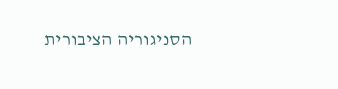הסניגוריה הציבורית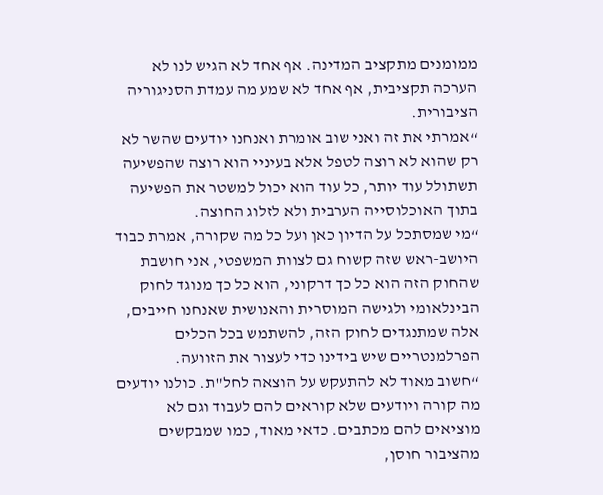ממומנים מתקציב המדינה. אף אחד לא הגיש לנו לא הערכה תקציבית, אף אחד לא שמע מה עמדת הסניגוריה הציבורית.
“אמרתי את זה ואני שוב אומרת ואנחנו יודעים שהשר לא רק שהוא לא רוצה לטפל אלא בעיניי הוא רוצה שהפשיעה תשתולל עוד יותר, כל עוד הוא יכול למשטר את הפשיעה בתוך האוכלוסייה הערבית ולא לזלוג החוצה.
“מי שמסתכל על הדיון כאן ועל כל מה שקורה, אמרת כבוד היושב-ראש שזה קשוח גם לצוות המשפטי, אני חושבת שהחוק הזה הוא כל כך דרקוני, הוא כל כך מנוגד לחוק הבינלאומי ולגישה המוסרית והאנושית שאנחנו חייבים, אלה שמתנגדים לחוק הזה, להשתמש בכל הכלים הפרלמנטריים שיש בידינו כדי לעצור את הזוועה.
“חשוב מאוד לא להתעקש על הוצאה לחל"ת. כולנו יודעים מה קורה ויודעים שלא קוראים להם לעבוד וגם לא מוציאים להם מכתבים. כדאי מאוד, כמו שמבקשים מהציבור חוסן,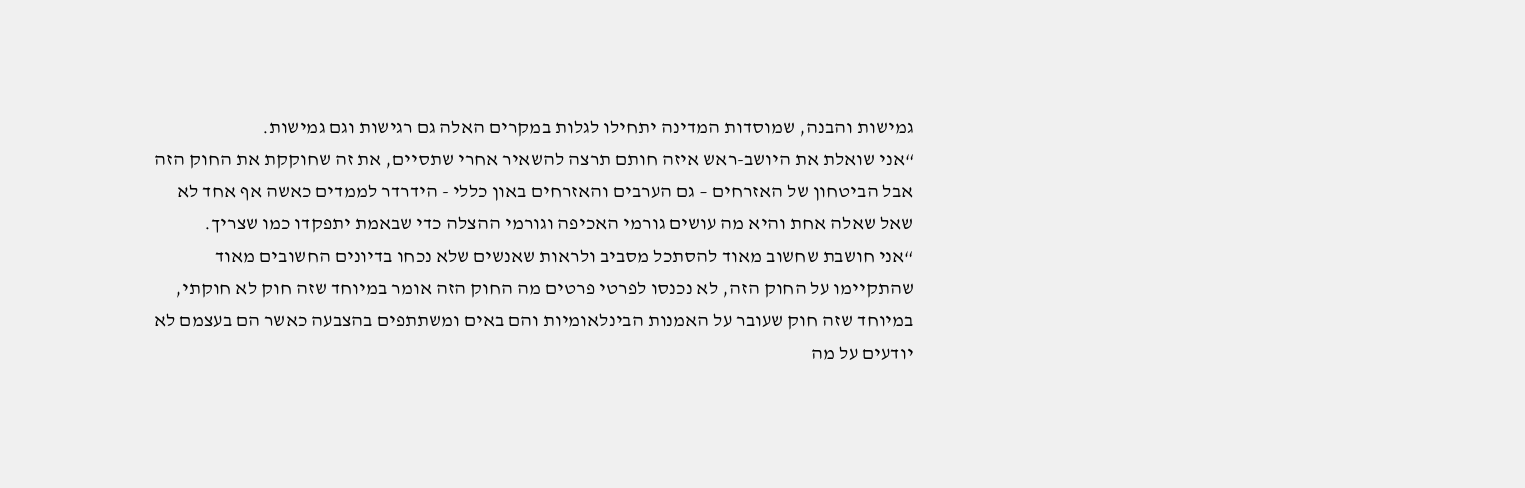גמישות והבנה, שמוסדות המדינה יתחילו לגלות במקרים האלה גם רגישות וגם גמישות.
“אני שואלת את היושב-ראש איזה חותם תרצה להשאיר אחרי שתסיים, את זה שחוקקת את החוק הזה אבל הביטחון של האזרחים – גם הערבים והאזרחים באון כללי - הידרדר לממדים כאשה אף אחד לא שאל שאלה אחת והיא מה עושים גורמי האכיפה וגורמי ההצלה כדי שבאמת יתפקדו כמו שצריך.
“אני חושבת שחשוב מאוד להסתכל מסביב ולראות שאנשים שלא נכחו בדיונים החשובים מאוד שהתקיימו על החוק הזה, לא נכנסו לפרטי פרטים מה החוק הזה אומר במיוחד שזה חוק לא חוקתי, במיוחד שזה חוק שעובר על האמנות הבינלאומיות והם באים ומשתתפים בהצבעה כאשר הם בעצמם לא יודעים על מה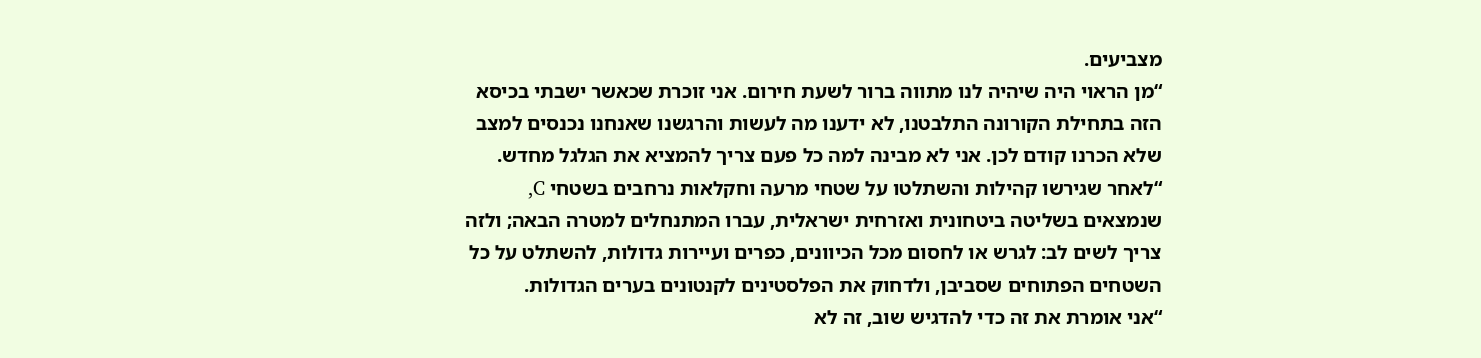מצביעים.
“מן הראוי היה שיהיה לנו מתווה ברור לשעת חירום. אני זוכרת שכאשר ישבתי בכיסא הזה בתחילת הקורונה התלבטנו, לא ידענו מה לעשות והרגשנו שאנחנו נכנסים למצב שלא הכרנו קודם לכן. אני לא מבינה למה כל פעם צריך להמציא את הגלגל מחדש.
“לאחר שגירשו קהילות והשתלטו על שטחי מרעה וחקלאות נרחבים בשטחי C, שנמצאים בשליטה ביטחונית ואזרחית ישראלית, עברו המתנחלים למטרה הבאה; ולזה צריך לשים לב: לגרש או לחסום מכל הכיוונים, כפרים ועיירות גדולות, להשתלט על כל השטחים הפתוחים שסביבן, ולדחוק את הפלסטינים לקנטונים בערים הגדולות.
“אני אומרת את זה כדי להדגיש שוב, זה לא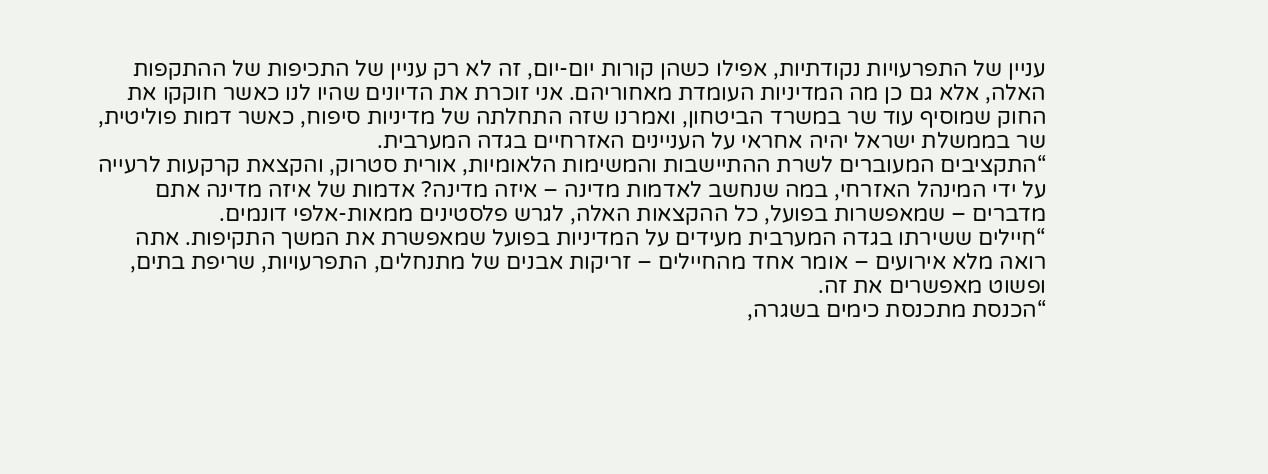עניין של התפרעויות נקודתיות, אפילו כשהן קורות יום-יום, זה לא רק עניין של התכיפות של ההתקפות האלה, אלא גם כן מה המדיניות העומדת מאחוריהם. אני זוכרת את הדיונים שהיו לנו כאשר חוקקו את החוק שמוסיף עוד שר במשרד הביטחון, ואמרנו שזה התחלתה של מדיניות סיפוח, כאשר דמות פוליטית, שר בממשלת ישראל יהיה אחראי על העניינים האזרחיים בגדה המערבית.
“התקציבים המעוברים לשרת ההתיישבות והמשימות הלאומיות, אורית סטרוק, והקצאת קרקעות לרעייה על ידי המינהל האזרחי, במה שנחשב לאדמות מדינה – איזה מדינה? אדמות של איזה מדינה אתם מדברים – שמאפשרות בפועל, כל ההקצאות האלה, לגרש פלסטינים ממאות-אלפי דונמים.
“חיילים ששירתו בגדה המערבית מעידים על המדיניות בפועל שמאפשרת את המשך התקיפות. אתה רואה מלא אירועים – אומר אחד מהחיילים – זריקות אבנים של מתנחלים, התפרעויות, שריפת בתים, ופשוט מאפשרים את זה.
“הכנסת מתכנסת כימים בשגרה,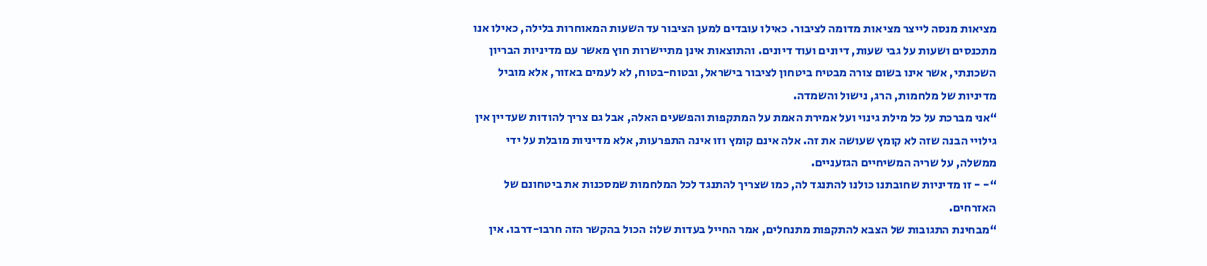מציאות מנסה לייצר מציאות מדומה לציבור. כאילו עובדים למען הציבור עד השעות המאוחרות בלילה, כאילו אנו מתכנסים ושעות על גבי שעות, דיונים ועוד דיונים. והתוצאות אינן מתיישרות חוץ מאשר עם מדיניות הבריון השכונתי, אשר אינו בשום צורה מבטיח ביטחון לציבור בישראל, ובטוח-בטוח, לא לעמים באזור, אלא מוביל מדיניות של מלחמות, הרג, נישול והשמדה.
“אני מברכת על כל מילת גינוי ועל אמירת האמת על המתקפות והפשעים האלה, אבל גם צריך להודות שעדיין אין גילויי הבנה שזה לא קומץ שעושה את זה. אלה אינם קומץ וזו אינה התפרעות, אלא מדיניות מובלת על ידי ממשלה, על שריה המשיחיים הגזעניים.
“- - זו מדיניות שחובתנו כולנו להתנגד לה, כמו שצריך להתנגד לכל המלחמות שמסכנות את ביטחונם של האזרחים.
“מבחינת התגובות של הצבא להתקפות מתנחלים, אמר החייל בעדות שלו: הכול בהקשר הזה חרבו-דרבו. אין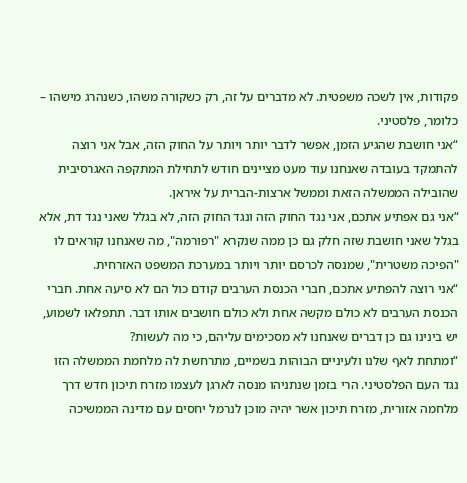פקודות, אין לשכה משפטית. לא מדברים על זה, רק כשקורה משהו, כשנהרג מישהו – כלומר, פלסטיני.
“אני חושבת שהגיע הזמן, אפשר לדבר יותר ויותר על החוק הזה, אבל אני רוצה להתמקד בעובדה שאנחנו עוד מעט מציינים חודש לתחילת המתקפה האגרסיבית שהובילה הממשלה הזאת וממשל ארצות-הברית על איראן.
“אני גם אפתיע אתכם, אני נגד החוק הזה ונגד החוק הזה, לא בגלל שאני נגד דת, אלא בגלל שאני חושבת שזה חלק גם כן ממה שנקרא "רפורמה", מה שאנחנו קוראים לו "הפיכה משטרית", שמנסה לכרסם יותר ויותר במערכת המשפט האזרחית.
“אני רוצה להפתיע אתכם, חברי הכנסת הערבים קודם כול הם לא סיעה אחת. חברי הכנסת הערבים לא כולם מקשה אחת ולא כולם חושבים אותו דבר. תתפלאו לשמוע, יש בינינו גם כן דברים שאנחנו לא מסכימים עליהם, כי מה לעשות?
“ומתחת לאף שלנו ולעיניים הבוהות בשמיים, מתרחשת לה מלחמת הממשלה הזו נגד העם הפלסטיני. הרי בזמן שנתניהו מנסה לארגן לעצמו מזרח תיכון חדש דרך מלחמה אזורית, מזרח תיכון אשר יהיה מוכן לנרמל יחסים עם מדינה הממשיכה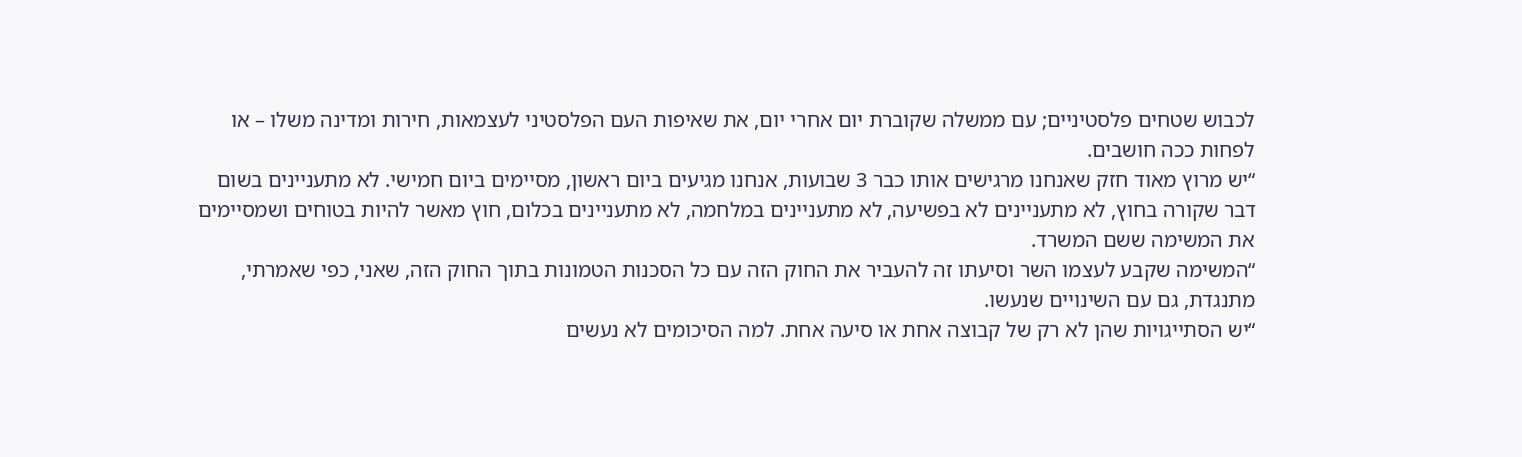לכבוש שטחים פלסטיניים; עם ממשלה שקוברת יום אחרי יום, את שאיפות העם הפלסטיני לעצמאות, חירות ומדינה משלו – או לפחות ככה חושבים.
“יש מרוץ מאוד חזק שאנחנו מרגישים אותו כבר 3 שבועות, אנחנו מגיעים ביום ראשון, מסיימים ביום חמישי. לא מתעניינים בשום דבר שקורה בחוץ, לא מתעניינים לא בפשיעה, לא מתעניינים במלחמה, לא מתעניינים בכלום, חוץ מאשר להיות בטוחים ושמסיימים את המשימה ששם המשרד.
“המשימה שקבע לעצמו השר וסיעתו זה להעביר את החוק הזה עם כל הסכנות הטמונות בתוך החוק הזה, שאני, כפי שאמרתי, מתנגדת, גם עם השינויים שנעשו.
“יש הסתייגויות שהן לא רק של קבוצה אחת או סיעה אחת. למה הסיכומים לא נעשים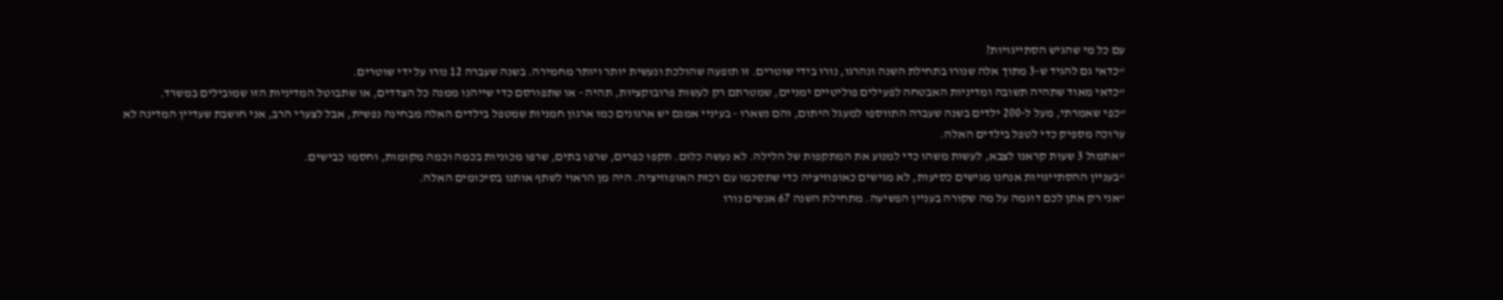עם כל מי שהגיש הסתייגויות?
“כדאי גם להגיד ש-3 מתוך אלה שנורו בתחילת השנה ונהרגו, נורו בידי שוטרים. זו תופעה שהולכת ונעשית יותר ויותר מחמירה. בשנה שעברה 12 נורו על ידי שוטרים.
“כדאי מאוד שתהיה תשובה ומדיניות האבטחה לפעילים פוליטיים ימניים, שמטרתם רק לעשות פרובוקציות, תהיה - או שתפורסם כדי שייהנו ממנה כל הצדדים, או שתבוטל המדיניות הזו שמובילים במשרד.
“כפי שאמרתי, מעל ל-200 ילדים בשנה שעברה התווספו למעגל היתום, והם נשארו - בעיניי אמנם יש ארגונים כמו ארגון חמניות שמטפל בילדים האלה מבחינה נפשית, אבל לצערי הרב, אני חושבת שעדיין המדינה לא ערוכה מספיק כדי לטפל בילדים האלה.
“אתמול 3 שעות קראנו לצבא, לעשות משהו כדי למנוע את המתקפות של הלילה. לא נעשה כלום. תקפו כפרים, שרפו בתים, שרפו מכוניות בכמה וכמה מקומות, וחסמו כבישים.
“בעניין ההסתייגויות אנחנו מגישים כסיעות, לא מגישים כאופוזיציה כדי שתסכמו עם רכזת האופוזיציה. היה מן הראוי לשתף אותנו בסיכומים האלה.
“אני רק אתן לכם דוגמה על מה שקורה בעניין הפשיעה. מתחילת השנה 67 אנשים נורו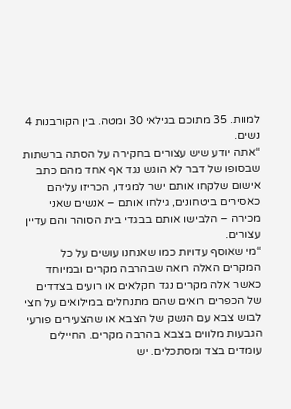למוות. 35 מתוכם בגילאי 30 ומטה. בין הקורבנות 4 נשים.
“אתה יודע שיש עצורים בחקירה על הסתה ברשתות שבסופו של דבר לא הוגש נגד אף אחד מהם כתב אישום שלקחו אותם ישר למגידו, הכריזו עליהם כאסירים ביטחונים, גילחו אותם – אנשים שאני מכירה – הלבישו אותם בבגדי בית הסוהר והם עדיין עצורים.
“מי שאוסף עדויות כמו שאנחנו עושים על כל המקרים האלה רואה שבהרבה מקרים ובמיוחד כאשר אלה מקרים נגד חקלאים או רועים בצדדים של הכפרים רואים שהם מתנחלים במילואים על חצי לבוש צבא עם הנשק של הצבא או שהצעירים פורעי הגבעות מלווים בצבא בהרבה מקרים. החיילים עומדים בצד ומסתכלים. יש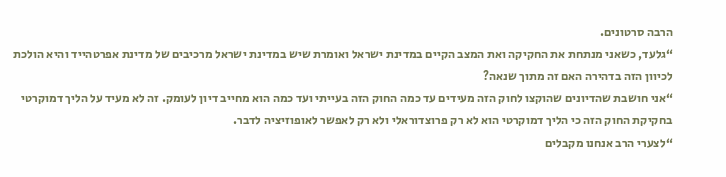הרבה סרטונים.
“גלעד, כשאני מנתחת את החקיקה ואת המצב הקיים במדינת ישראל ואומרת שיש במדינת ישראל מרכיבים של מדינת אפרטהייד והיא הולכת לכיוון הזה בדהירה האם זה מתוך שנאה?
“אני חושבת שהדיונים שהוקצו לחוק הזה מעידים עד כמה החוק הזה בעייתי ועד כמה הוא מחייב דיון לעומק. זה לא מעיד על הליך דמוקרטי בחקיקת החוק הזה כי הליך דמוקרטי הוא לא רק פרוצדוראלי ולא רק לאפשר לאופוזיציה לדבר.
“לצערי הרב אנחנו מקבלים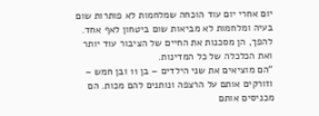יום אחרי יום עוד הוכחה שמלחמות לא פותרות שום בעיה ומלחמות לא מביאות שום ביטחון לאף אחד. להפך, הן מסכנות את החיים של הציבור עוד יותר ואת הכלכלה של כל המדינות.
“הם מוציאים את שני הילדים – בן 11 ובן חמש – וזורקים אותם על הרצפה ונותנים להם מכות. הם מכניסים אותם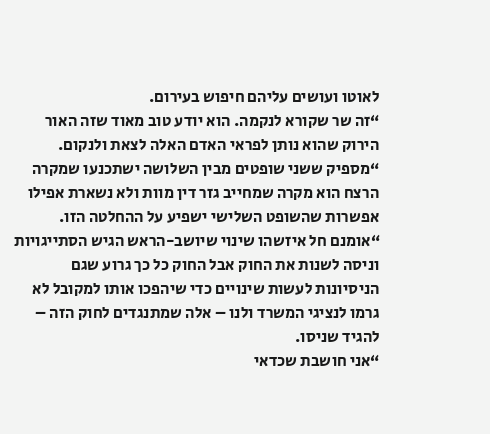לאוטו ועושים עליהם חיפוש בעירום.
“זה שר שקורא לנקמה. הוא יודע טוב מאוד שזה האור הירוק שהוא נותן לפראי האדם האלה לצאת ולנקום.
“מספיק ששני שופטים מבין השלושה ישתכנעו שמקרה הרצח הוא מקרה שמחייב גזר דין מוות ולא נשארת אפילו אפשרות שהשופט השלישי ישפיע על ההחלטה הזו.
“אומנם חל איזשהו שינוי שיושב-הראש הגיש הסתייגויות וניסה לשנות את החוק אבל החוק כל כך גרוע שגם הניסיונות לעשות שינויים כדי שיהפכו אותו למקובל לא גרמו לנציגי המשרד ולנו – אלה שמתנגדים לחוק הזה – להגיד שניסו.
“אני חושבת שכדאי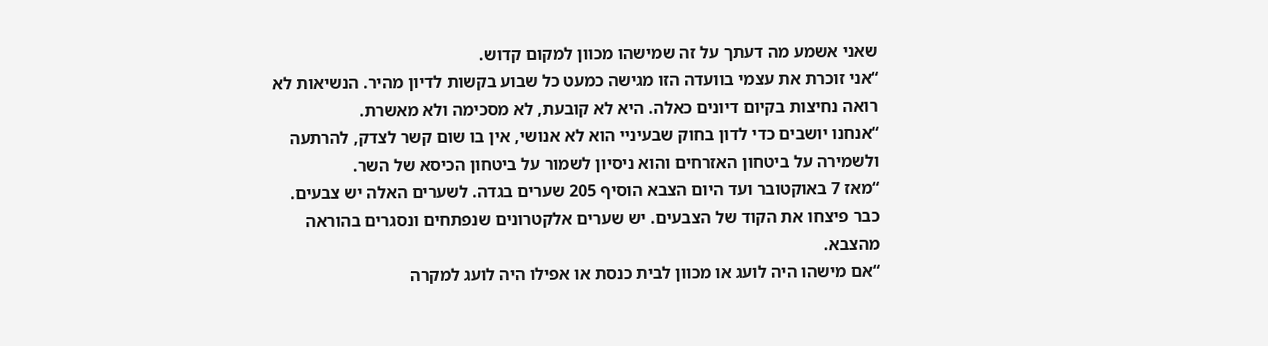שאני אשמע מה דעתך על זה שמישהו מכוון למקום קדוש.
“אני זוכרת את עצמי בוועדה הזו מגישה כמעט כל שבוע בקשות לדיון מהיר. הנשיאות לא רואה נחיצות בקיום דיונים כאלה. היא לא קובעת, לא מסכימה ולא מאשרת.
“אנחנו יושבים כדי לדון בחוק שבעיניי הוא לא אנושי, אין בו שום קשר לצדק, להרתעה ולשמירה על ביטחון האזרחים והוא ניסיון לשמור על ביטחון הכיסא של השר.
“מאז 7 באוקטובר ועד היום הצבא הוסיף 205 שערים בגדה. לשערים האלה יש צבעים. כבר פיצחו את הקוד של הצבעים. יש שערים אלקטרונים שנפתחים ונסגרים בהוראה מהצבא.
“אם מישהו היה לועג או מכוון לבית כנסת או אפילו היה לועג למקרה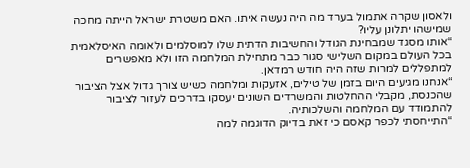ולאסון שקרה אתמול בערד מה היה נעשה איתו. האם משטרת ישראל הייתה מחכה שמישהו יתלונן עליו?
“אותו מסגד שמבחינת הגודל והחשיבות הדתית שלו למוסלמים ולאומה האיסלאמית בכל העולם במקום השלישי סגור כבר מתחילת המלחמה הזו ולא מאפשרים למתפללים למרות שזה היה חודש רמדאן.
“אנחנו מגיעים היום בזמן של טילים, אזעקות ומלחמה כשיש צורך גדול אצל הציבור שהכנסת, מקבלי ההחלטות והמשרדים השונים יעסקו בדרכים לעזור לציבור להתמודד עם המלחמה והשלכותיה.
“התייחסתי לכפר קאסם כי זאת בדיוק הדוגמה למה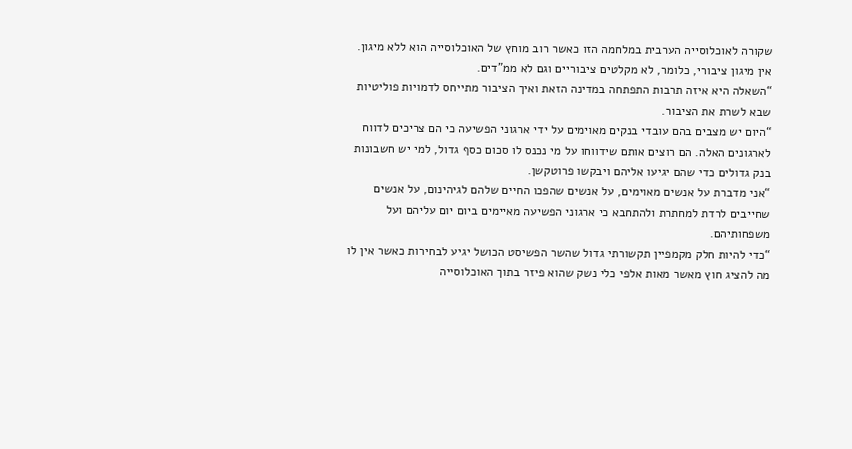שקורה לאוכלוסייה הערבית במלחמה הזו כאשר רוב מוחץ של האוכלוסייה הוא ללא מיגון. אין מיגון ציבורי, כלומר, לא מקלטים ציבוריים וגם לא ממ"דים.
“השאלה היא איזה תרבות התפתחה במדינה הזאת ואיך הציבור מתייחס לדמויות פוליטיות שבא לשרת את הציבור.
“היום יש מצבים בהם עובדי בנקים מאוימים על ידי ארגוני הפשיעה כי הם צריכים לדווח לארגונים האלה. הם רוצים אותם שידווחו על מי נכנס לו סכום כסף גדול, למי יש חשבונות בנק גדולים כדי שהם יגיעו אליהם ויבקשו פרוטקשן.
“אני מדברת על אנשים מאוימים, על אנשים שהפכו החיים שלהם לגיהינום, על אנשים שחייבים לרדת למחתרת ולהתחבא כי ארגוני הפשיעה מאיימים ביום יום עליהם ועל משפחותיהם.
“כדי להיות חלק מקמפיין תקשורתי גדול שהשר הפשיסט הכושל יגיע לבחירות כאשר אין לו מה להציג חוץ מאשר מאות אלפי כלי נשק שהוא פיזר בתוך האוכלוסייה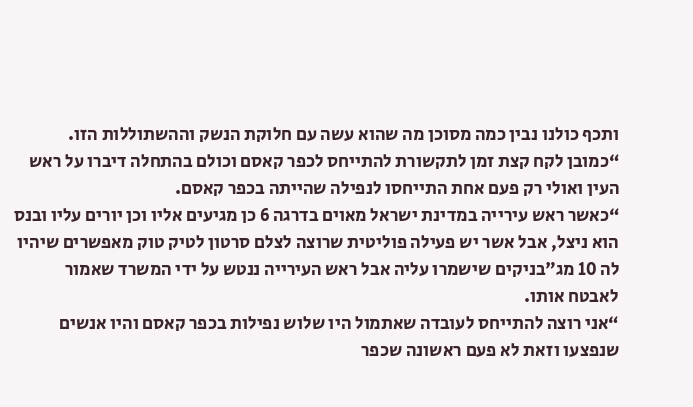ותכף כולנו נבין כמה מסוכן מה שהוא עשה עם חלוקת הנשק וההשתוללות הזו.
“כמובן לקח קצת זמן לתקשורת להתייחס לכפר קאסם וכולם בהתחלה דיברו על ראש העין ואולי רק פעם אחת התייחסו לנפילה שהייתה בכפר קאסם.
“כאשר ראש עירייה במדינת ישראל מאוים בדרגה 6 כן מגיעים אליו וכן יורים עליו ובנס הוא ניצל, אבל אשר יש פעילה פוליטית שרוצה לצלם סרטון לטיק טוק מאפשרים שיהיו לה 10 מג"בניקים שישמרו עליה אבל ראש העירייה ננטש על ידי המשרד שאמור לאבטח אותו.
“אני רוצה להתייחס לעובדה שאתמול היו שלוש נפילות בכפר קאסם והיו אנשים שנפצעו וזאת לא פעם ראשונה שכפר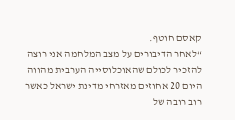קאסם חוטף.
“לאחר הדיבורים על מצב המלחמה אני רוצה להזכיר לכולם שהאוכלוסייה הערבית מהווה היום 20 אחוזים מאזרחי מדינת ישראל כאשר רוב רובה של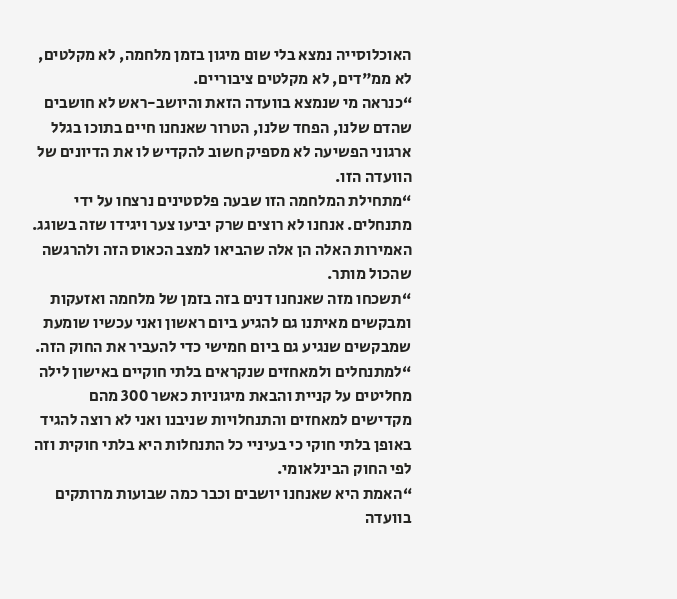האוכלוסייה נמצא בלי שום מיגון בזמן מלחמה, לא מקלטים, לא ממ"דים, לא מקלטים ציבוריים.
“כנראה מי שנמצא בוועדה הזאת והיושב-ראש לא חושבים שהדם שלנו, הפחד שלנו, הטרור שאנחנו חיים בתוכו בגלל ארגוני הפשיעה לא מספיק חשוב להקדיש לו את הדיונים של הוועדה הזו.
“מתחילת המלחמה הזו שבעה פלסטינים נרצחו על ידי מתנחלים. אנחנו לא רוצים שרק יביעו צער ויגידו שזה בשוגג. האמירות האלה הן אלה שהביאו למצב הכאוס הזה ולהרגשה שהכול מותר.
“תשכחו מזה שאנחנו דנים בזה בזמן של מלחמה ואזעקות ומבקשים מאיתנו גם להגיע ביום ראשון ואני עכשיו שומעת שמבקשים שנגיע גם ביום חמישי כדי להעביר את החוק הזה.
“למתנחלים ולמאחזים שנקראים בלתי חוקיים באישון לילה מחליטים על קניית והבאת מיגוניות כאשר 300 מהם מקדישים למאחזים והתנחלויות שניבנו ואני לא רוצה להגיד באופן בלתי חוקי כי בעיניי כל התנחלות היא בלתי חוקית וזה לפי החוק הבינלאומי.
“האמת היא שאנחנו יושבים וכבר כמה שבועות מרותקים בוועדה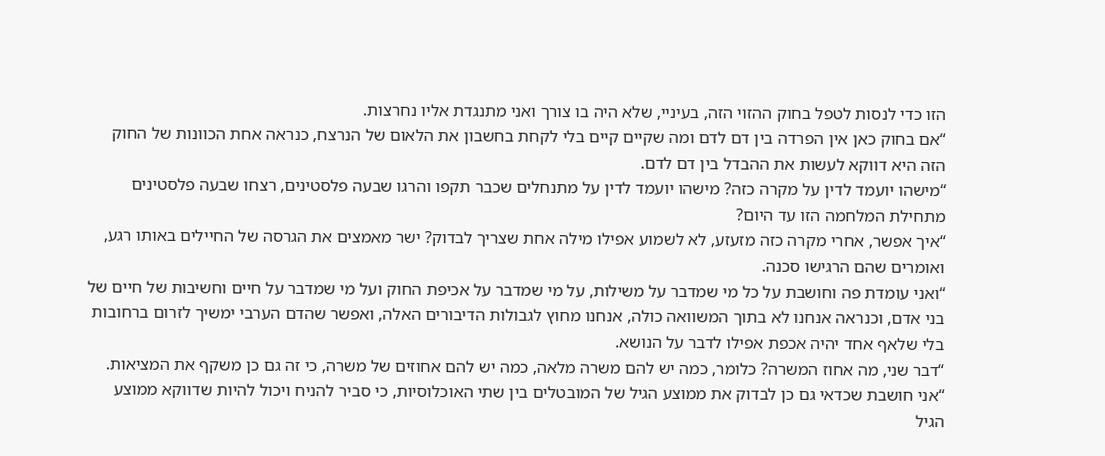הזו כדי לנסות לטפל בחוק ההזוי הזה, בעיניי, שלא היה בו צורך ואני מתנגדת אליו נחרצות.
“אם בחוק כאן אין הפרדה בין דם לדם ומה שקיים קיים בלי לקחת בחשבון את הלאום של הנרצח, כנראה אחת הכוונות של החוק הזה היא דווקא לעשות את ההבדל בין דם לדם.
“מישהו יועמד לדין על מקרה כזה? מישהו יועמד לדין על מתנחלים שכבר תקפו והרגו שבעה פלסטינים, רצחו שבעה פלסטינים מתחילת המלחמה הזו עד היום?
“איך אפשר, אחרי מקרה כזה מזעזע, לא לשמוע אפילו מילה אחת שצריך לבדוק? ישר מאמצים את הגרסה של החיילים באותו רגע, ואומרים שהם הרגישו סכנה.
“ואני עומדת פה וחושבת על כל מי שמדבר על משילות, על מי שמדבר על אכיפת החוק ועל מי שמדבר על חיים וחשיבות של חיים של בני אדם, וכנראה אנחנו לא בתוך המשוואה כולה, אנחנו מחוץ לגבולות הדיבורים האלה, ואפשר שהדם הערבי ימשיך לזרום ברחובות בלי שלאף אחד יהיה אכפת אפילו לדבר על הנושא.
“דבר שני, מה אחוז המשרה? כלומר, כמה יש להם משרה מלאה, כמה יש להם אחוזים של משרה, כי זה גם כן משקף את המציאות.
“אני חושבת שכדאי גם כן לבדוק את ממוצע הגיל של המובטלים בין שתי האוכלוסיות, כי סביר להניח ויכול להיות שדווקא ממוצע הגיל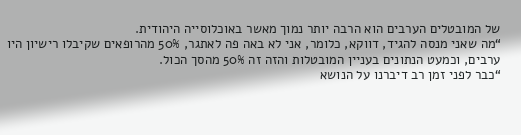של המובטלים הערבים הוא הרבה יותר נמוך מאשר באוכלוסייה היהודית.
“מה שאני מנסה להגיד, דווקא, כלומר, אני לא באה פה לאתגר, 50% מהרופאים שקיבלו רישיון היו ערבים, וכמעט הנתונים בעניין המובטלות והזה זה 50% מהסך הכול.
“כבר לפני זמן רב דיברנו על הנושא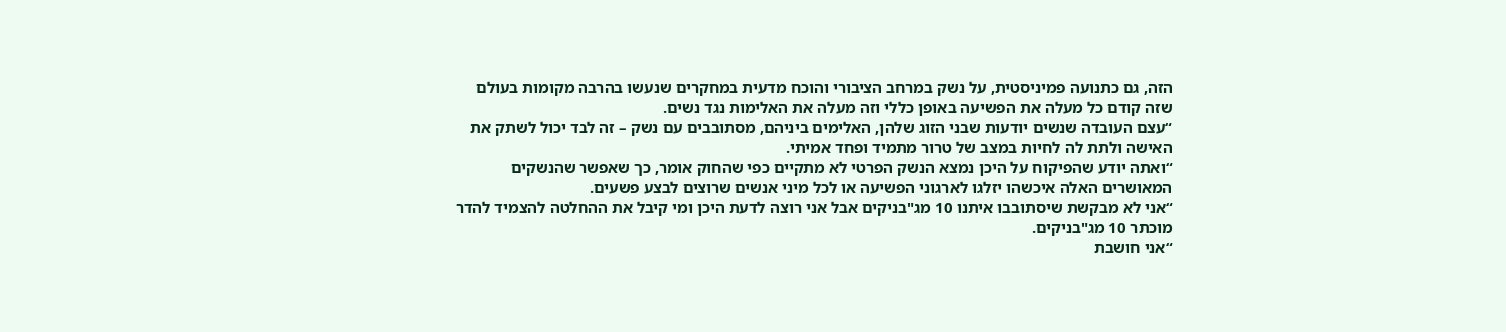הזה, גם כתנועה פמיניסטית, על נשק במרחב הציבורי והוכח מדעית במחקרים שנעשו בהרבה מקומות בעולם שזה קודם כל מעלה את הפשיעה באופן כללי וזה מעלה את האלימות נגד נשים.
“עצם העובדה שנשים יודעות שבני הזוג שלהן, האלימים ביניהם, מסתובבים עם נשק – זה לבד יכול לשתק את האישה ולתת לה לחיות במצב של טרור מתמיד ופחד אמיתי.
“ואתה יודע שהפיקוח על היכן נמצא הנשק הפרטי לא מתקיים כפי שהחוק אומר, כך שאפשר שהנשקים המאושרים האלה איכשהו יזלגו לארגוני הפשיעה או לכל מיני אנשים שרוצים לבצע פשעים.
“אני לא מבקשת שיסתובבו איתנו 10 מג"בניקים אבל אני רוצה לדעת היכן ומי קיבל את ההחלטה להצמיד להדר מוכתר 10 מג"בניקים.
“אני חושבת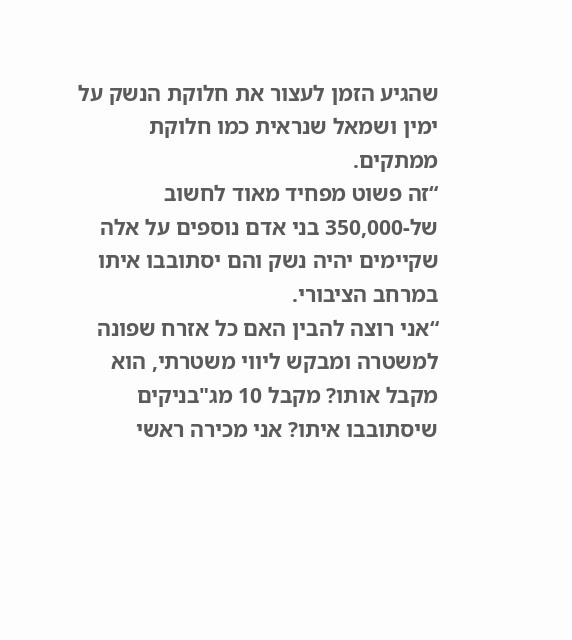שהגיע הזמן לעצור את חלוקת הנשק על ימין ושמאל שנראית כמו חלוקת ממתקים.
“זה פשוט מפחיד מאוד לחשוב של-350,000 בני אדם נוספים על אלה שקיימים יהיה נשק והם יסתובבו איתו במרחב הציבורי.
“אני רוצה להבין האם כל אזרח שפונה למשטרה ומבקש ליווי משטרתי, הוא מקבל אותו? מקבל 10 מג"בניקים שיסתובבו איתו? אני מכירה ראשי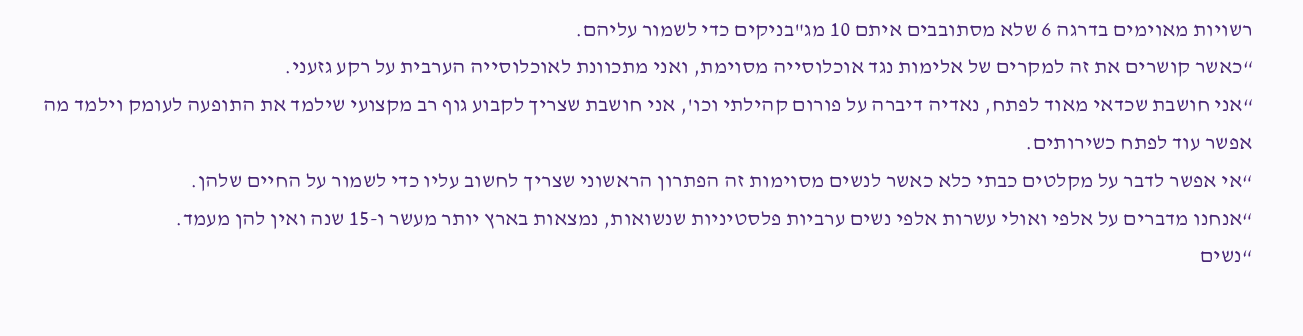רשויות מאוימים בדרגה 6 שלא מסתובבים איתם 10 מג"בניקים כדי לשמור עליהם.
“כאשר קושרים את זה למקרים של אלימות נגד אוכלוסייה מסוימת, ואני מתכוונת לאוכלוסייה הערבית על רקע גזעני.
“אני חושבת שכדאי מאוד לפתח, נאדיה דיברה על פורום קהילתי וכו', אני חושבת שצריך לקבוע גוף רב מקצועי שילמד את התופעה לעומק וילמד מה אפשר עוד לפתח כשירותים.
“אי אפשר לדבר על מקלטים כבתי כלא כאשר לנשים מסוימות זה הפתרון הראשוני שצריך לחשוב עליו כדי לשמור על החיים שלהן.
“אנחנו מדברים על אלפי ואולי עשרות אלפי נשים ערביות פלסטיניות שנשואות, נמצאות בארץ יותר מעשר ו-15 שנה ואין להן מעמד.
“נשים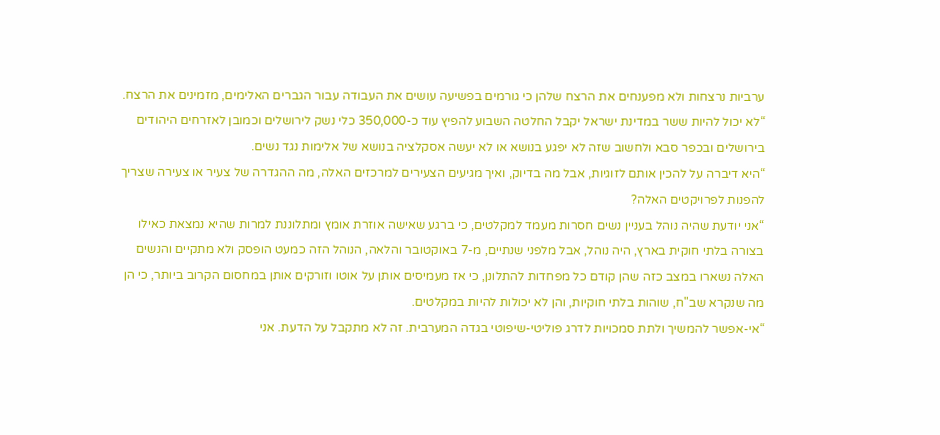ערביות נרצחות ולא מפענחים את הרצח שלהן כי גורמים בפשיעה עושים את העבודה עבור הגברים האלימים, מזמינים את הרצח.
“לא יכול להיות ששר במדינת ישראל יקבל החלטה השבוע להפיץ עוד כ-350,000 כלי נשק לירושלים וכמובן לאזרחים היהודים בירושלים ובכפר סבא ולחשוב שזה לא יפגע בנושא או לא יעשה אסקלציה בנושא של אלימות נגד נשים.
“היא דיברה על להכין אותם לזוגיות, אבל מה בדיוק, ואיך מגיעים הצעירים למרכזים האלה, מה ההגדרה של צעיר או צעירה שצריך להפנות לפרויקטים האלה?
“אני יודעת שהיה נוהל בעניין נשים חסרות מעמד למקלטים, כי ברגע שאישה אוזרת אומץ ומתלוננת למרות שהיא נמצאת כאילו בצורה בלתי חוקית בארץ, היה נוהל, אבל מלפני שנתיים, מ-7 באוקטובר והלאה, הנוהל הזה כמעט הופסק ולא מתקיים והנשים האלה נשארו במצב כזה שהן קודם כל מפחדות להתלונן, כי אז מעמיסים אותן על אוטו וזורקים אותן במחסום הקרוב ביותר, כי הן מה שנקרא שב"ח, שוהות בלתי חוקיות, והן לא יכולות להיות במקלטים.
“אי-אפשר להמשיך ולתת סמכויות לדרג פוליטי-שיפוטי בגדה המערבית. זה לא מתקבל על הדעת. אני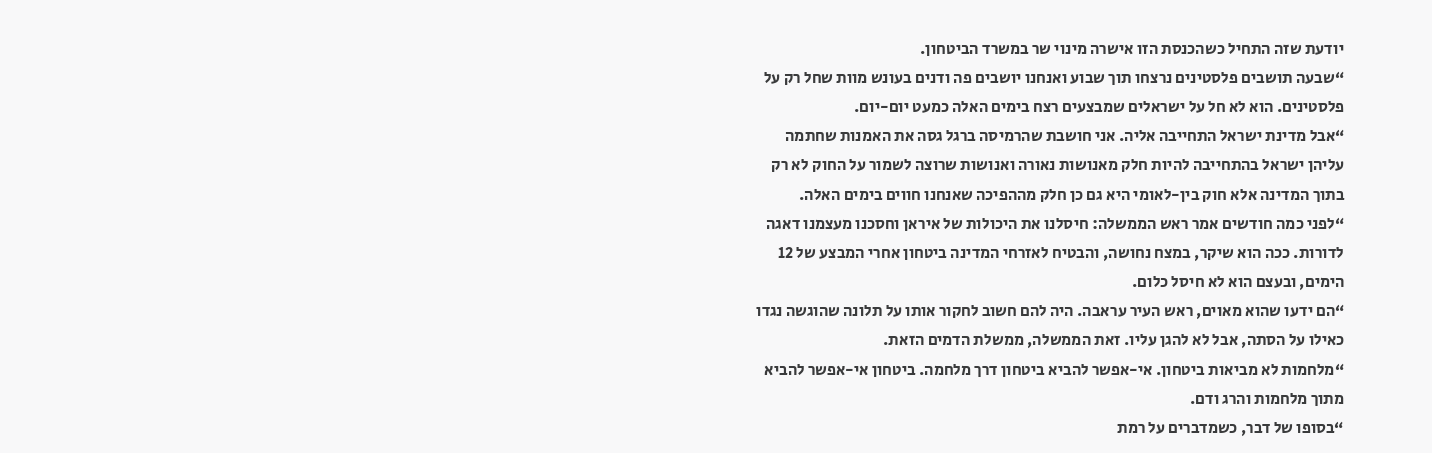יודעת שזה התחיל כשהכנסת הזו אישרה מינוי שר במשרד הביטחון.
“שבעה תושבים פלסטינים נרצחו תוך שבוע ואנחנו יושבים פה ודנים בעונש מוות שחל רק על פלסטינים. הוא לא חל על ישראלים שמבצעים רצח בימים האלה כמעט יום-יום.
“אבל מדינת ישראל התחייבה אליה. אני חושבת שהרמיסה ברגל גסה את האמנות שחתמה עליהן ישראל בהתחייבה להיות חלק מאנושות נאורה ואנושות שרוצה לשמור על החוק לא רק בתוך המדינה אלא חוק בין-לאומי היא גם כן חלק מההפיכה שאנחנו חווים בימים האלה.
“לפני כמה חודשים אמר ראש הממשלה: חיסלנו את היכולות של איראן וחסכנו מעצמנו דאגה לדורות. ככה הוא שיקר, במצח נחושה, והבטיח לאזרחי המדינה ביטחון אחרי המבצע של 12 הימים, ובעצם הוא לא חיסל כלום.
“הם ידעו שהוא מאוים, ראש העיר עראבה. היה להם חשוב לחקור אותו על תלונה שהוגשה נגדו כאילו על הסתה, אבל לא להגן עליו. זאת הממשלה, ממשלת הדמים הזאת.
“מלחמות לא מביאות ביטחון. אי-אפשר להביא ביטחון דרך מלחמה. ביטחון אי-אפשר להביא מתוך מלחמות והרג ודם.
“בסופו של דבר, כשמדברים על רמת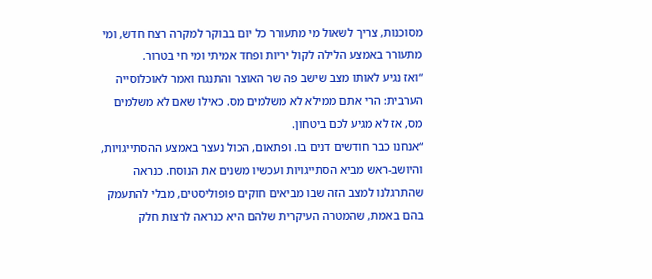מסוכנות, צריך לשאול מי מתעורר כל יום בבוקר למקרה רצח חדש, ומי מתעורר באמצע הלילה לקול יריות ופחד אמיתי ומי חי בטרור.
“ואז נגיע לאותו מצב שישב פה שר האוצר והתנגח ואמר לאוכלוסייה הערבית: הרי אתם ממילא לא משלמים מס. כאילו שאם לא משלמים מס, אז לא מגיע לכם ביטחון.
“אנחנו כבר חודשים דנים בו. ופתאום, הכול נעצר באמצע ההסתייגויות, והיושב-ראש מביא הסתייגויות ועכשיו משנים את הנוסח. כנראה שהתרגלנו למצב הזה שבו מביאים חוקים פופוליסטים, מבלי להתעמק בהם באמת, שהמטרה העיקרית שלהם היא כנראה לרצות חלק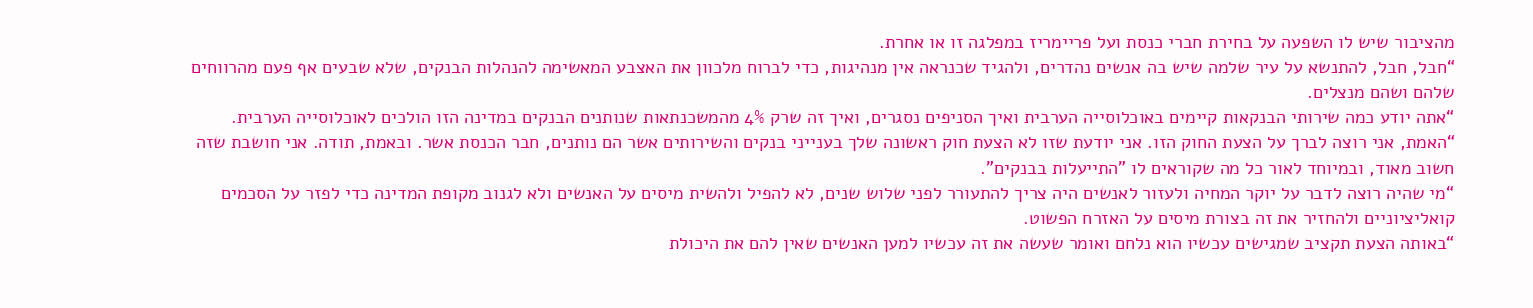מהציבור שיש לו השפעה על בחירת חברי כנסת ועל פריימריז במפלגה זו או אחרת.
“חבל, חבל, להתנשא על עיר שלמה שיש בה אנשים נהדרים, ולהגיד שכנראה אין מנהיגות, כדי לברוח מלכוון את האצבע המאשימה להנהלות הבנקים, שלא שבעים אף פעם מהרווחים שלהם ושהם מנצלים.
“אתה יודע כמה שירותי הבנקאות קיימים באוכלוסייה הערבית ואיך הסניפים נסגרים, ואיך זה שרק 4% מהמשכנתאות שנותנים הבנקים במדינה הזו הולכים לאוכלוסייה הערבית.
“האמת, אני רוצה לברך על הצעת החוק הזו. אני יודעת שזו לא הצעת חוק ראשונה שלך בענייני בנקים והשירותים אשר הם נותנים, חבר הכנסת אשר. ובאמת, תודה. אני חושבת שזה חשוב מאוד, ובמיוחד לאור כל מה שקוראים לו "התייעלות בבנקים".
“מי שהיה רוצה לדבר על יוקר המחיה ולעזור לאנשים היה צריך להתעורר לפני שלוש שנים, לא להפיל ולהשית מיסים על האנשים ולא לגנוב מקופת המדינה כדי לפזר על הסכמים קואליציוניים ולהחזיר את זה בצורת מיסים על האזרח הפשוט.
“באותה הצעת תקציב שמגישים עכשיו הוא נלחם ואומר שעשה את זה עכשיו למען האנשים שאין להם את היכולת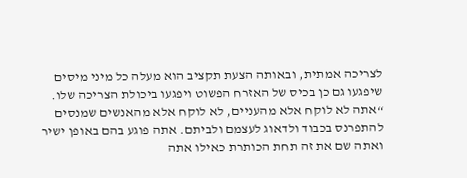לצריכה אמתית, ובאותה הצעת תקציב הוא מעלה כל מיני מיסים שיפגעו גם כן בכיס של האזרח הפשוט ויפגעו ביכולת הצריכה שלו.
“אתה לא לוקח אלא מהעניים, לא לוקח אלא מהאנשים שמנסים להתפרנס בכבוד ולדאוג לעצמם ולביתם. אתה פוגע בהם באופן ישיר ואתה שם את זה תחת הכותרת כאילו אתה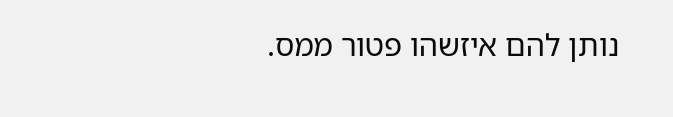נותן להם איזשהו פטור ממס.